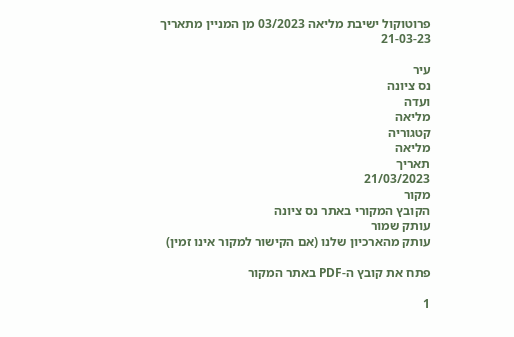פרוטוקול ישיבת מליאה 03/2023 מן המניין מתאריך 21-03-23

עיר
נס ציונה
ועדה
מליאה
קטגוריה
מליאה
תאריך
21/03/2023
מקור
הקובץ המקורי באתר נס ציונה
עותק שמור
עותק מהארכיון שלנו (אם הקישור למקור אינו זמין)

פתח את קובץ ה-PDF באתר המקור

1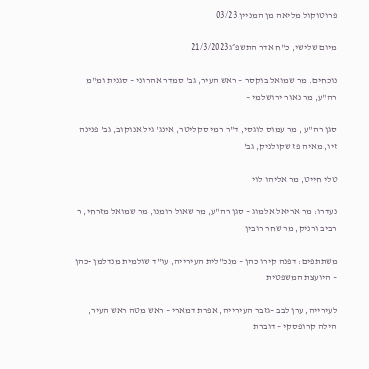פרוטוקול מליאה מן המניין 03/23

מיום שלישי, כ"ח אדר התשפ״ג21/3/2023

נוכחים. מר שמואל בוקסר – ראש העיר, גב' סמדר אהרוני – סגנית ומ"מ רה"ע, מר נאור ירושלמי –

סגן רה"ע , מר עמוס לוגסי, ד"ר רמי סקליטר, אינג' גיל אנוקוב, גב' פנינה זיו, מאיה פז שקולניק, גב'

טלי חייט, מר אליהו לוי

נעדרו: מר אריאל אלמוג – סגן רה"ע, מר שאול רומנו, מר שמואל מזרחי, ר רביב ורניק, מר שחר רובין

משתתפים: דפנה קירו כהן – מנכ"לית העירייה, עו"ד שולמית מנדלמן -כהן – היועצת המשפטית

לעירייה, ערן לבב –גזבר העירייה, אפרת דמארי – ראש מטה ראש העיר, הילה קרופסקי – דוברת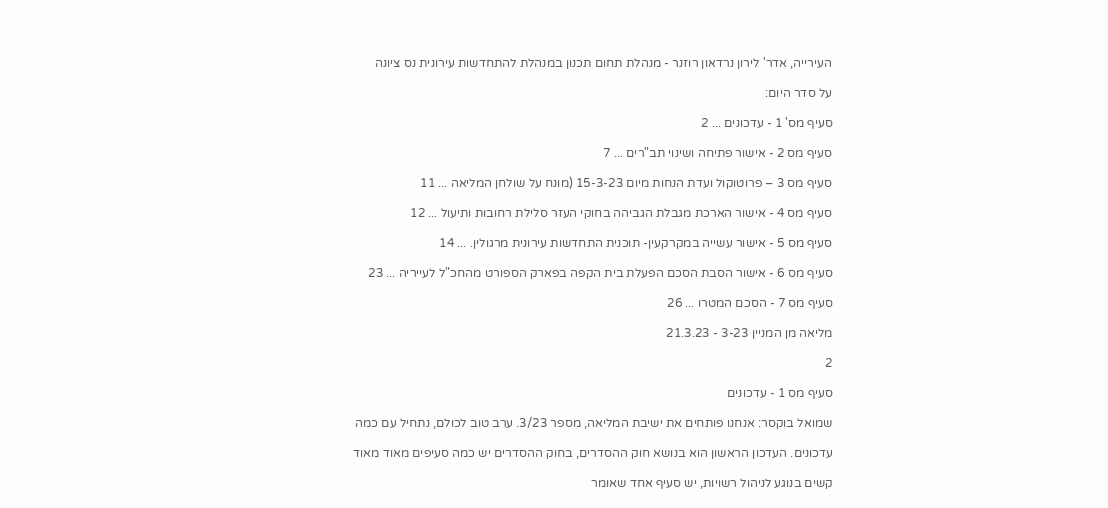העירייה, אדר' לירון נרדאון רוזנר - מנהלת תחום תכנון במנהלת להתחדשות עירונית נס ציונה

על סדר היום:

סעיף מס' 1 - עדכונים ... 2

סעיף מס 2 - אישור פתיחה ושינוי תב"רים ... 7

סעיף מס 3 – פרוטוקול ועדת הנחות מיום 15-3-23 (מונח על שולחן המליאה ... 11

סעיף מס 4 - אישור הארכת מגבלת הגביהה בחוקי העזר סלילת רחובות ותיעול ... 12

סעיף מס 5 - אישור עשייה במקרקעין- תוכנית התחדשות עירונית מרגולין. ... 14

סעיף מס 6 - אישור הסבת הסכם הפעלת בית הקפה בפארק הספורט מהחכ"ל לעייריה ... 23

סעיף מס 7 - הסכם המטרו ... 26

מליאה מן המניין 3-23 - 21.3.23

2

סעיף מס 1 - עדכונים

שמואל בוקסר: אנחנו פותחים את ישיבת המליאה, מספר 3/23. ערב טוב לכולם, נתחיל עם כמה

עדכונים. העדכון הראשון הוא בנושא חוק ההסדרים, בחוק ההסדרים יש כמה סעיפים מאוד מאוד

קשים בנוגע לניהול רשויות, יש סעיף אחד שאומר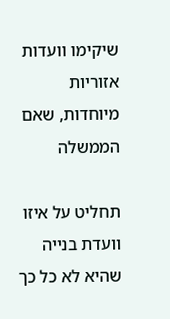שיקימו וועדות אזוריות מיוחדות, שאם הממשלה

תחליט על איזו וועדת בנייה שהיא לא כל כך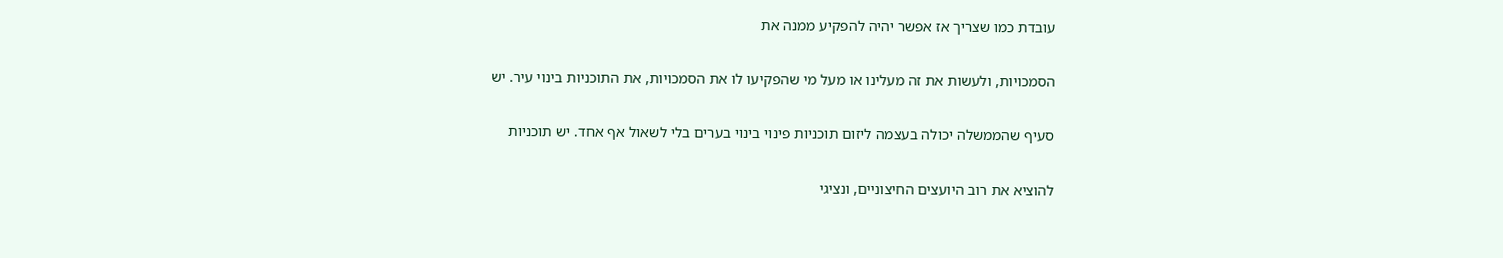עובדת כמו שצריך אז אפשר יהיה להפקיע ממנה את

הסמכויות, ולעשות את זה מעלינו או מעל מי שהפקיעו לו את הסמכויות, את התוכניות בינוי עיר. יש

סעיף שהממשלה יכולה בעצמה ליזום תוכניות פינוי בינוי בערים בלי לשאול אף אחד. יש תוכניות

להוציא את רוב היועצים החיצוניים, ונציגי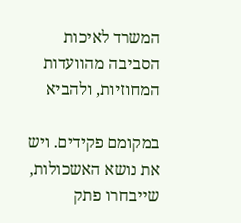המשרד לאיכות הסביבה מהוועדות המחוזיות, ולהביא

במקומם פקידים. ויש את נושא האשכולות, שייבחרו פתק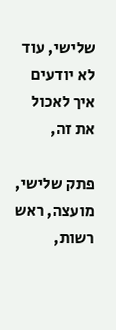שלישי, עוד לא יודעים איך לאכול את זה,

פתק שלישי, מועצה, ראש רשות,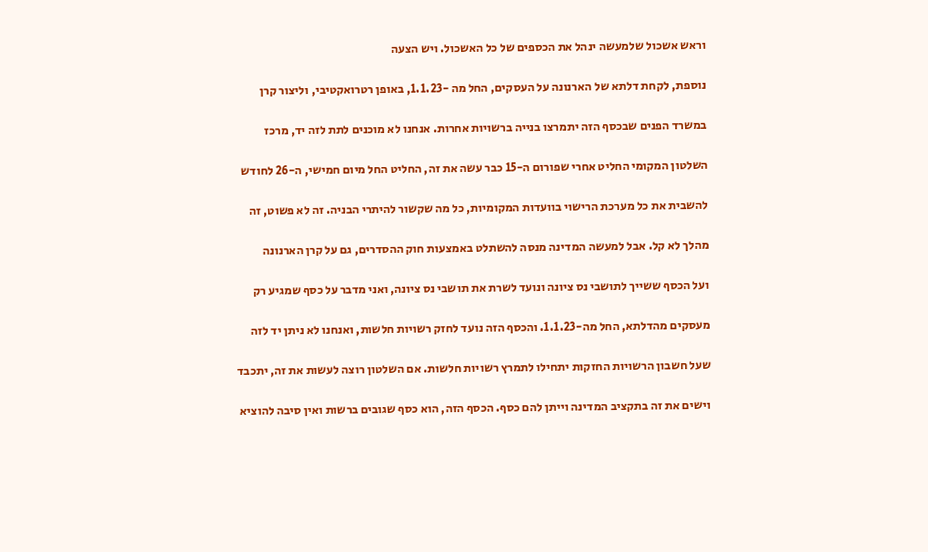וראש אשכול שלמעשה ינהל את הכספים של כל האשכול. ויש הצעה

נוספת, לקחת דלתא של הארנונה על העסקים, החל מה -1.1.23, באופן רטרואקטיבי, וליצור קרן

במשרד הפנים שבכסף הזה יתמרצו בנייה ברשויות אחרות. אנחנו לא מוכנים לתת לזה יד, מרכז

השלטון המקומי החליט אחרי שפורום ה-15 כבר עשה את זה, החליט החל מיום חמישי, ה-26 לחודש

להשבית את כל מערכת הרישוי בוועדות המקומיות, כל מה שקשור להיתרי הבניה. זה לא פשוט, זה

מהלך לא קל. אבל למעשה המדינה מנסה להשתלט באמצעות חוק ההסדרים, גם על קרן הארנונה

ועל הכסף ששייך לתושבי נס ציונה ונועד לשרת את תושבי נס ציונה, ואני מדבר על כסף שמגיע רק

מעסקים מהדלתא, החל מה-1.1.23. והכסף הזה נועד לחזק רשויות חלשות, ואנחנו לא ניתן יד לזה

שעל חשבון הרשויות החזקות יתחילו לתמרץ רשויות חלשות. אם השלטון רוצה לעשות את זה, יתכבד

וישים את זה בתקציב המדינה וייתן להם כסף. הכסף הזה, הוא כסף שגובים ברשות ואין סיבה להוציא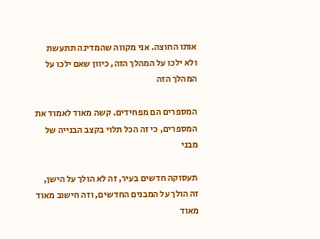אותו החוצה. אני מקווה שהמדינה תתעשת ולא ילכו על המהלך הזה, כיוון שאם ילכו על המהלך הזה

המספרים הם מפחידים. קשה מאוד לאמוד את המספרים, כי זה הכל תלוי בקצב הבנייה של מבני

תעסוקה חדשים בעיר, זה לא הולך על הישן, זה הולך על המבנים החדשים, וזה חישוב מאוד מאוד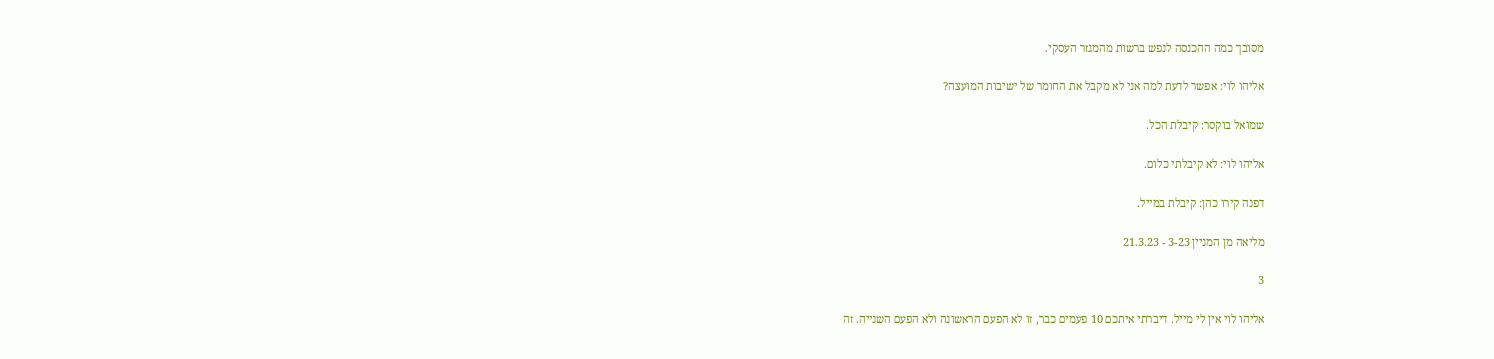מסובך כמה ההכנסה לנפש ברשות מהמגזר העסקי.

אליהו לוי: אפשר לדעת למה אני לא מקבל את החומר של ישיבות המועצה?

שמואל בוקסר: קיבלת הכל.

אליהו לוי: לא קיבלתי כלום.

דפנה קירו כהן: קיבלת במייל.

מליאה מן המניין 3-23 - 21.3.23

3

אליהו לוי אין לי מייל. דיברתי איתכם 10 פעמים כבר, זו לא הפעם הראשונה ולא הפעם השנייה. זה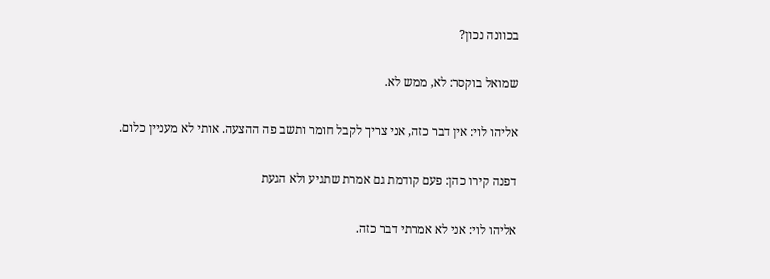בכוונה נכון?

שמואל בוקסר: לא, ממש לא.

אליהו לוי: אין דבר כזה, אני צריך לקבל חומר ותשב פה ההצעה. אותי לא מעניין כלום.

דפנה קירו כהן: פעם קודמת גם אמרת שתגיע ולא הגעת

אליהו לוי: אני לא אמרתי דבר כזה.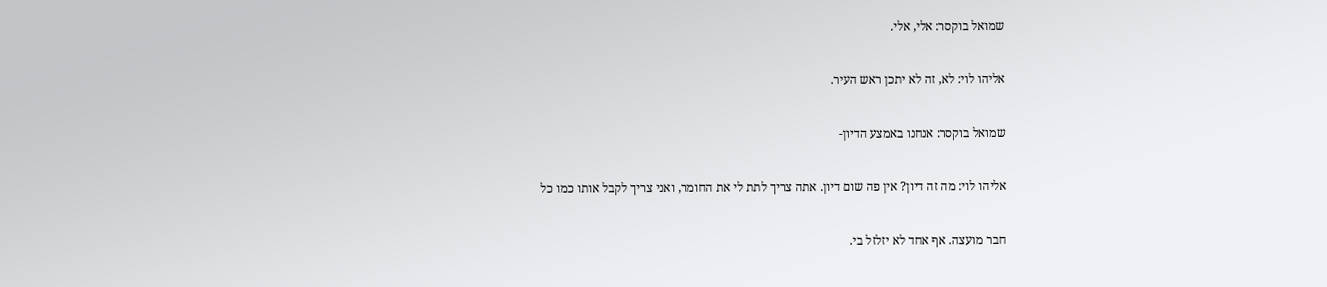שמואל בוקסר: אלי, אלי.

אליהו לוי: לא, זה לא יתכן ראש העיר.

שמואל בוקסר: אנחנו באמצע הדיון-

אליהו לוי: מה זה דיון? אין פה שום דיון. אתה צריך לתת לי את החומר, ואני צריך לקבל אותו כמו כל

חבר מועצה. אף אחד לא יזלזל בי.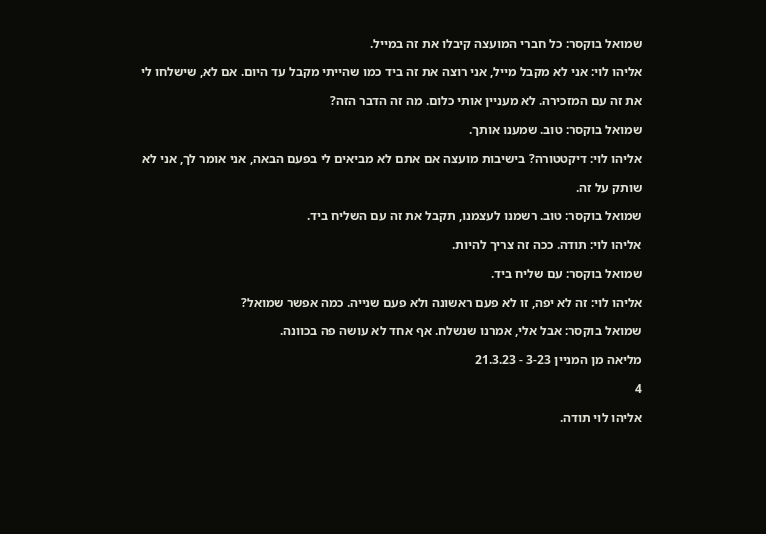שמואל בוקסר: כל חברי המועצה קיבלו את זה במייל.

אליהו לוי: אני לא מקבל מייל, אני רוצה את זה ביד כמו שהייתי מקבל עד היום. אם לא, שישלחו לי

את זה עם המזכירה. לא מעניין אותי כלום. מה זה הדבר הזה?

שמואל בוקסר: טוב. שמענו אותך.

אליהו לוי: דיקטטורה? בישיבות מועצה אם אתם לא מביאים לי בפעם הבאה, אני אומר לך, אני לא

שותק על זה.

שמואל בוקסר: טוב. רשמנו לעצמנו, תקבל את זה עם השליח ביד.

אליהו לוי: תודה. ככה זה צריך להיות.

שמואל בוקסר: עם שליח ביד.

אליהו לוי: זה לא יפה, זו לא פעם ראשונה ולא פעם שנייה. כמה אפשר שמואל?

שמואל בוקסר: אבל אלי, אמרנו שנשלח. אף אחד לא עושה פה בכוונה.

מליאה מן המניין 3-23 - 21.3.23

4

אליהו לוי תודה.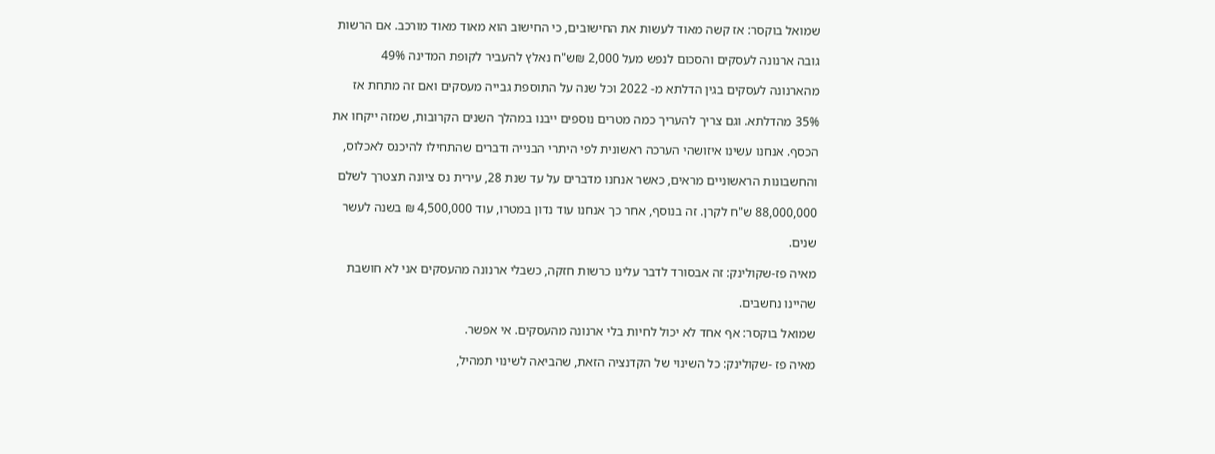שמואל בוקסר: אז קשה מאוד לעשות את החישובים, כי החישוב הוא מאוד מאוד מורכב. אם הרשות

גובה ארנונה לעסקים והסכום לנפש מעל 2,000 ₪ש"ח נאלץ להעביר לקופת המדינה 49%

מהארנונה לעסקים בגין הדלתא מ- 2022 וכל שנה על התוספת גבייה מעסקים ואם זה מתחת אז

35% מהדלתא. וגם צריך להעריך כמה מטרים נוספים ייבנו במהלך השנים הקרובות, שמזה ייקחו את

הכסף. אנחנו עשינו איזושהי הערכה ראשונית לפי היתרי הבנייה ודברים שהתחילו להיכנס לאכלוס,

והחשבונות הראשוניים מראים, כאשר אנחנו מדברים על עד שנת 28, עירית נס ציונה תצטרך לשלם

88,000,000 ש"ח לקרן. זה בנוסף, אחר כך אנחנו עוד נדון במטרו, עוד 4,500,000 ₪ בשנה לעשר

שנים.

מאיה פז-שקולינק: זה אבסורד לדבר עלינו כרשות חזקה, כשבלי ארנונה מהעסקים אני לא חושבת

שהיינו נחשבים.

שמואל בוקסר: אף אחד לא יכול לחיות בלי ארנונה מהעסקים. אי אפשר.

מאיה פז -שקולינק: כל השינוי של הקדנציה הזאת, שהביאה לשינוי תמהיל,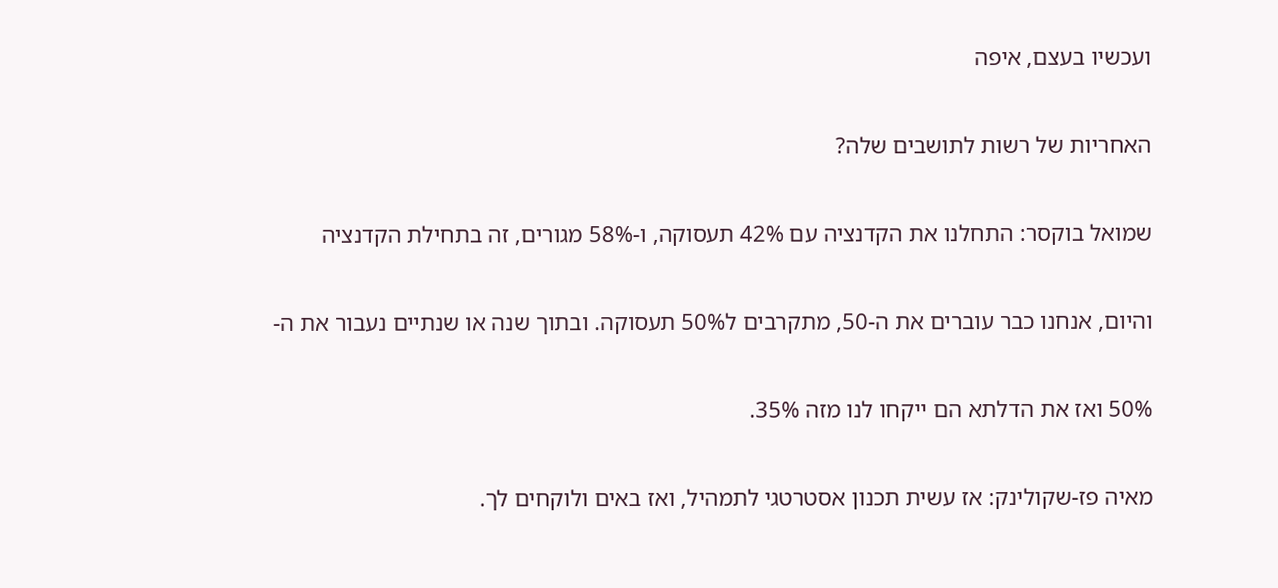ועכשיו בעצם, איפה

האחריות של רשות לתושבים שלה?

שמואל בוקסר: התחלנו את הקדנציה עם 42% תעסוקה, ו-58% מגורים, זה בתחילת הקדנציה

והיום, אנחנו כבר עוברים את ה-50, מתקרבים ל50% תעסוקה. ובתוך שנה או שנתיים נעבור את ה-

50% ואז את הדלתא הם ייקחו לנו מזה 35%.

מאיה פז-שקולינק: אז עשית תכנון אסטרטגי לתמהיל, ואז באים ולוקחים לך.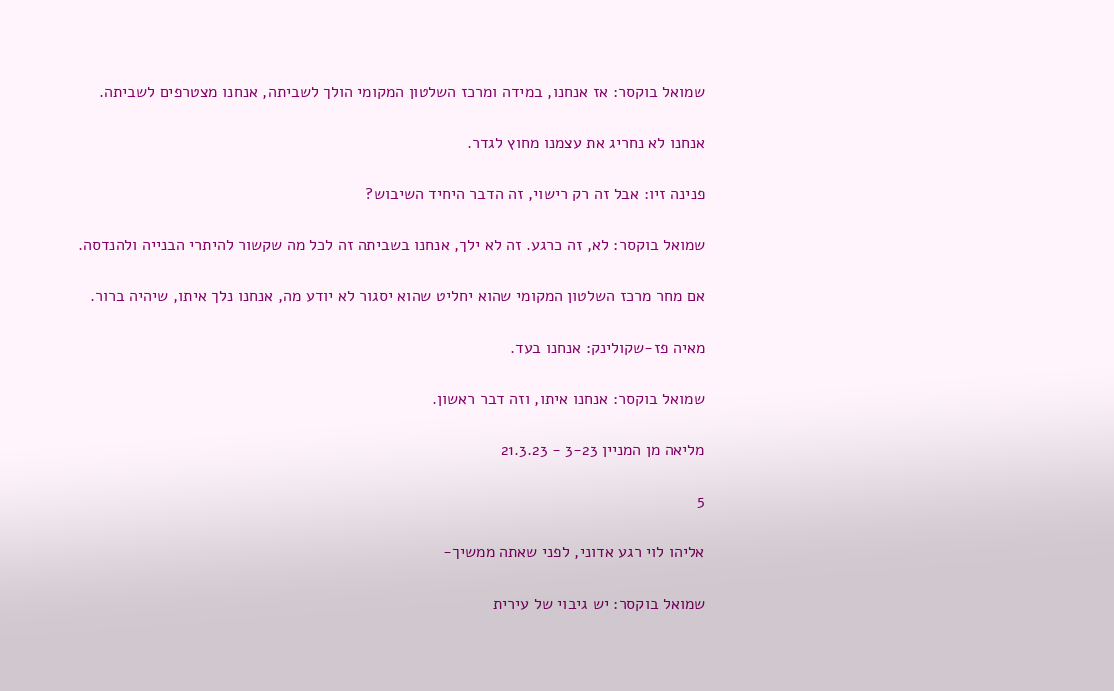שמואל בוקסר: אז אנחנו, במידה ומרכז השלטון המקומי הולך לשביתה, אנחנו מצטרפים לשביתה.

אנחנו לא נחריג את עצמנו מחוץ לגדר.

פנינה זיו: אבל זה רק רישוי, זה הדבר היחיד השיבוש?

שמואל בוקסר: לא, זה כרגע. זה לא ילך, אנחנו בשביתה זה לכל מה שקשור להיתרי הבנייה ולהנדסה.

אם מחר מרכז השלטון המקומי שהוא יחליט שהוא יסגור לא יודע מה, אנחנו נלך איתו, שיהיה ברור.

מאיה פז-שקולינק: אנחנו בעד.

שמואל בוקסר: אנחנו איתו, וזה דבר ראשון.

מליאה מן המניין 3-23 - 21.3.23

5

אליהו לוי רגע אדוני, לפני שאתה ממשיך-

שמואל בוקסר: יש גיבוי של עירית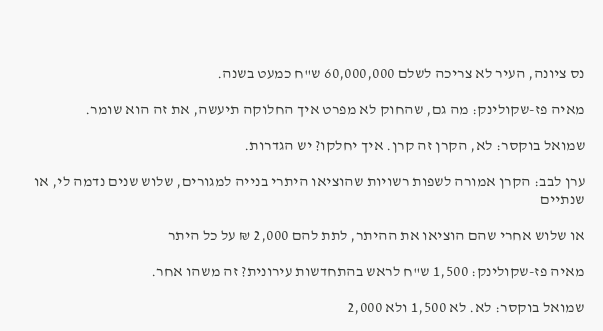נס ציונה, העיר לא צריכה לשלם 60,000,000 ש"ח כמעט בשנה.

מאיה פז-שקולינק: מה גם, שהחוק לא מפרט איך החלוקה תיעשה, את זה הוא שומר.

שמואל בוקסר: לא, הקרן זה קרן. איך יחלקו? יש הגדרות.

ערן לבב: הקרן אמורה לשפות רשויות שהוציאו היתרי בנייה למגורים, שלוש שנים נדמה לי, או שנתיים

או שלוש אחרי שהם הוציאו את ההיתר, לתת להם 2,000 ₪ על כל היתר

מאיה פז-שקולינק: 1,500 ש"ח לראש בהתחדשות עירונית? זה משהו אחר.

שמואל בוקסר: לא. לא 1,500 ולא 2,000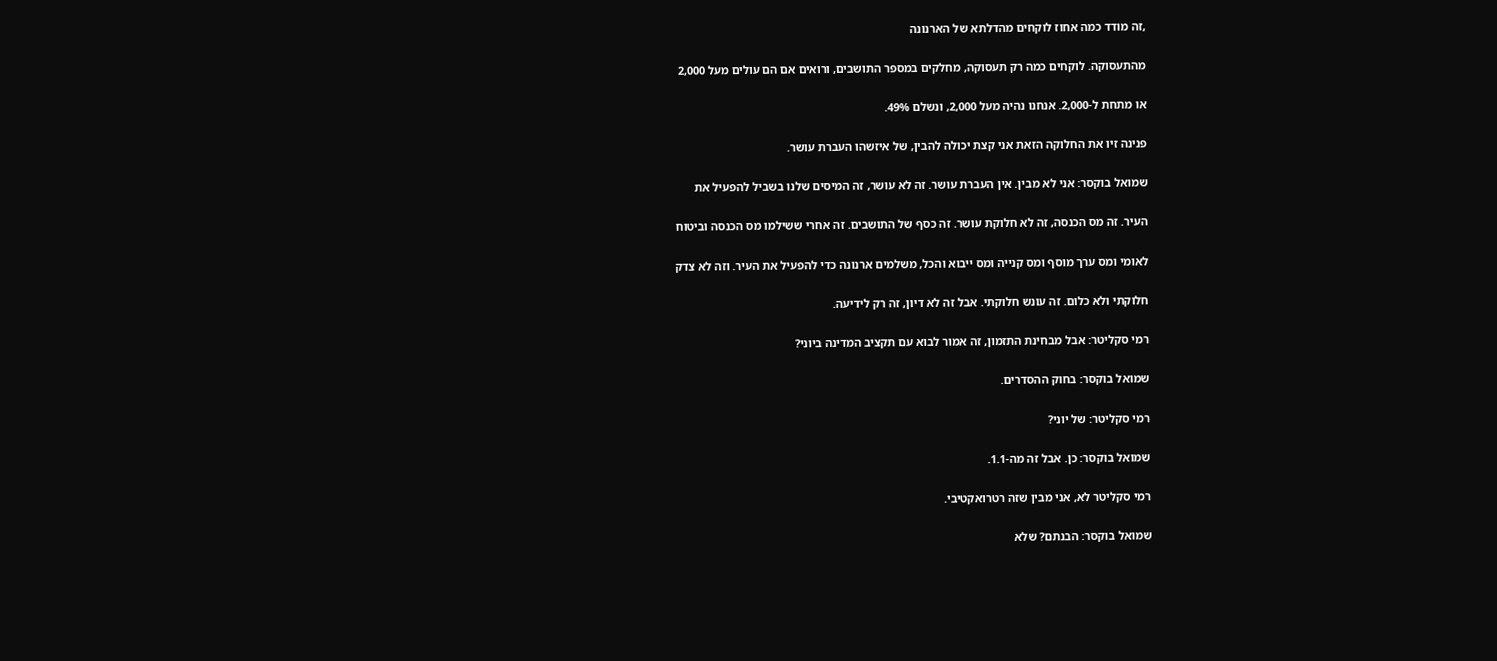,זה מודד כמה אחוז לוקחים מהדלתא של הארנונה

מהתעסוקה. לוקחים כמה רק תעסוקה, מחלקים במספר התושבים, ורואים אם הם עולים מעל 2,000

או מתחת ל-2,000. אנחנו נהיה מעל 2,000, ונשלם 49%.

פנינה זיו את החלוקה הזאת אני קצת יכולה להבין, של איזשהו העברת עושר.

שמואל בוקסר: אני לא מבין. אין העברת עושר. זה לא עושר, זה המיסים שלנו בשביל להפעיל את

העיר. זה מס הכנסה, זה לא חלוקת עושר. זה כסף של התושבים. זה אחרי ששילמו מס הכנסה וביטוח

לאומי ומס ערך מוסף ומס קנייה ומס ייבוא והכל, משלמים ארנונה כדי להפעיל את העיר. וזה לא צדק

חלוקתי ולא כלום. זה עונש חלוקתי. אבל זה לא דיון, זה רק לידיעה.

רמי סקליטר: אבל מבחינת התזמון, זה אמור לבוא עם תקציב המדינה ביוני?

שמואל בוקסר: בחוק ההסדרים.

רמי סקליטר: של יוני?

שמואל בוקסר: כן. אבל זה מה-1.1.

רמי סקליטר לא, אני מבין שזה רטרואקטיבי.

שמואל בוקסר: הבנתם? שלא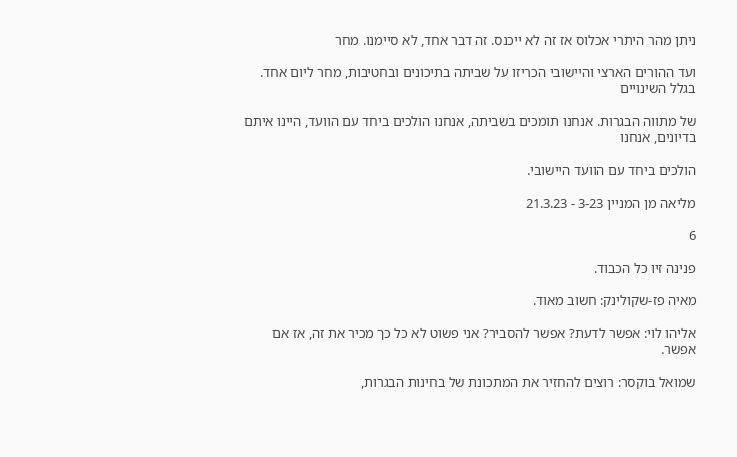ניתן מהר היתרי אכלוס אז זה לא ייכנס. זה דבר אחד, לא סיימנו. מחר

ועד ההורים הארצי והיישובי הכריזו על שביתה בתיכונים ובחטיבות, מחר ליום אחד. בגלל השינויים

של מתווה הבגרות. אנחנו תומכים בשביתה, אנחנו הולכים ביחד עם הוועד, היינו איתם בדיונים, אנחנו

הולכים ביחד עם הוועד היישובי.

מליאה מן המניין 3-23 - 21.3.23

6

פנינה זיו כל הכבוד.

מאיה פז-שקולינק: חשוב מאוד.

אליהו לוי: אפשר לדעת? אפשר להסביר? אני פשוט לא כל כך מכיר את זה, אז אם אפשר.

שמואל בוקסר: רוצים להחזיר את המתכונת של בחינות הבגרות,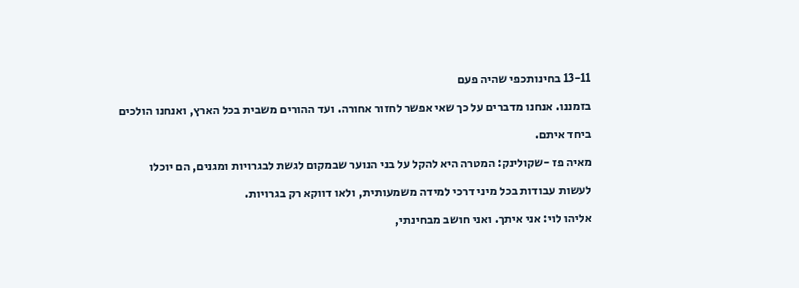13-11 בחינותכפי שהיה פעם

בזמננו. אנחנו מדברים על כך שאי אפשר לחזור אחורה. ועד ההורים משבית בכל הארץ, ואנחנו הולכים

ביחד איתם.

מאיה פז -שקולינק: המטרה היא להקל על בני הנוער שבמקום לגשת לבגרויות ומגנים, הם יוכלו

לעשות עבודות בכל מיני דרכי למידה משמעותית, ולאו דווקא רק בגרויות.

אליהו לוי: אני איתך. ואני חושב מבחינתי,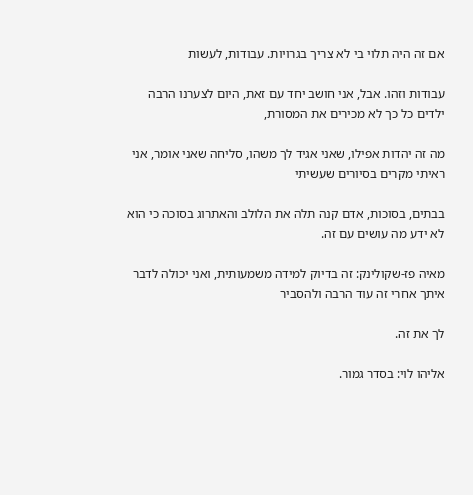אם זה היה תלוי בי לא צריך בגרויות. עבודות, לעשות

עבודות וזהו. אבל, אני חושב יחד עם זאת, היום לצערנו הרבה ילדים כל כך לא מכירים את המסורת,

מה זה יהדות אפילו, שאני אגיד לך משהו, סליחה שאני אומר, אני ראיתי מקרים בסיורים שעשיתי

בבתים, בסוכות, אדם קנה תלה את הלולב והאתרוג בסוכה כי הוא לא ידע מה עושים עם זה.

מאיה פז-שקולינק: זה בדיוק למידה משמעותית, ואני יכולה לדבר איתך אחרי זה עוד הרבה ולהסביר

לך את זה.

אליהו לוי: בסדר גמור.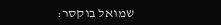שמואל בוקסר: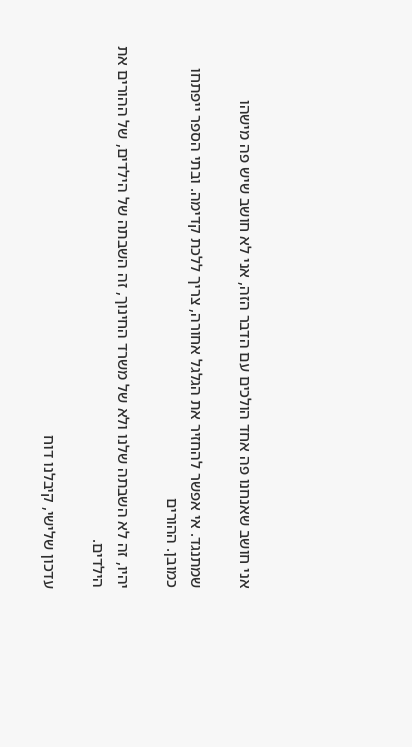אני חושב שאנחנו פה אחד הולכים עם הדבר הזה, אני לא חושב שיש פה מישהו

שמתנגד. אי אפשר להחזיר את הגלגל אחורה, צריך ללכת קדימה. ובתי הספר ייפתחו כמובן. ההורים

יהיו, זה לא השבתה שלנו ולא של משרד החינוך, זה השבתה של הילדים, של ההורים את הילדים.

עדכון שלישי, קיבלנו דוח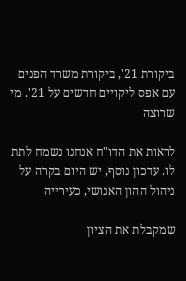ביקורת 21', ביקורת משרד הפנים עם אפס ליקויים חדשים על 21'. מי שרוצה

לראות את הדו"ח אנחנו נשמח לתת לו. עדכון נוסף, יש היום בקרה על ניהול ההון האנושי, כעירייה

שמקבלת את הציון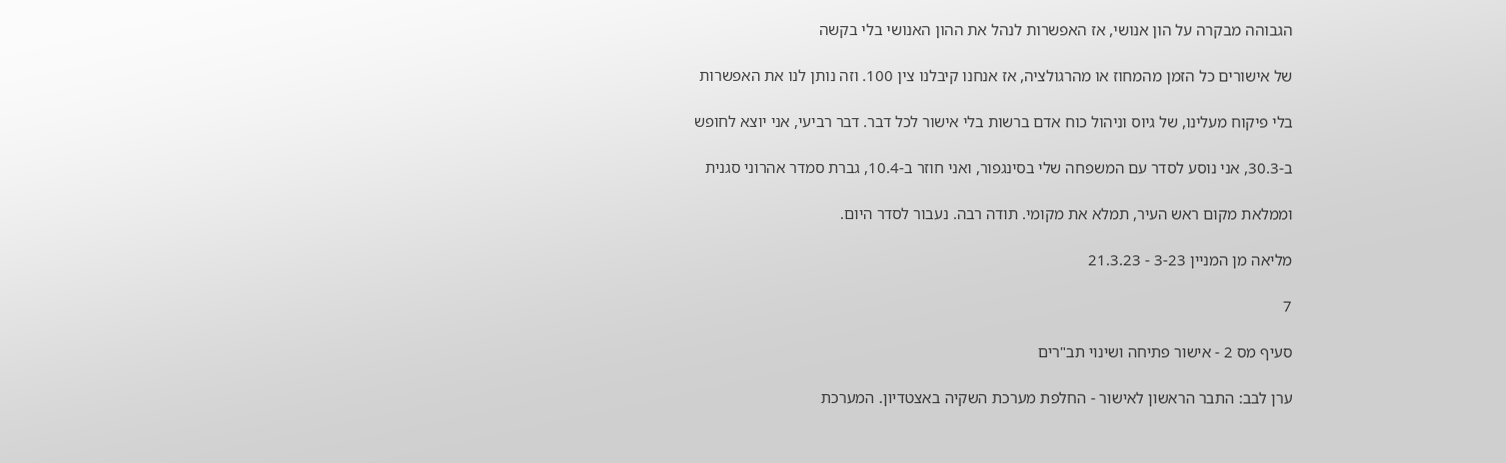הגבוהה מבקרה על הון אנושי, אז האפשרות לנהל את ההון האנושי בלי בקשה

של אישורים כל הזמן מהמחוז או מהרגולציה, אז אנחנו קיבלנו צין 100. וזה נותן לנו את האפשרות

בלי פיקוח מעלינו, של גיוס וניהול כוח אדם ברשות בלי אישור לכל דבר. דבר רביעי, אני יוצא לחופש

ב-30.3, אני נוסע לסדר עם המשפחה שלי בסינגפור, ואני חוזר ב-10.4, גברת סמדר אהרוני סגנית

וממלאת מקום ראש העיר, תמלא את מקומי. תודה רבה. נעבור לסדר היום.

מליאה מן המניין 3-23 - 21.3.23

7

סעיף מס 2 - אישור פתיחה ושינוי תב"רים

ערן לבב: התבר הראשון לאישור - החלפת מערכת השקיה באצטדיון. המערכת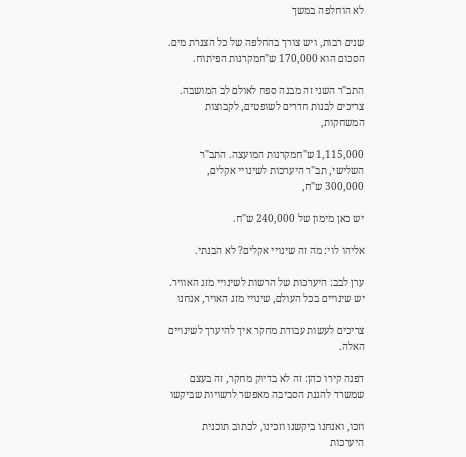לא הוחלפה במשך

שנים רבות, ויש צורך בהחלפה של כל הצנרת מים. הסכום הוא 170,000 ש"חמקרנות הפיתוח.

התב"ר השני זה מבנה ספח לאולם לב המושבה. צריכים לבנות חדרים לשופטים, לקבוצות המשחקות,

1,115,000 ש"חמקרנות המועצה. התב"ר השלישי, תב"ר היערכות לשינויי אקלים, 300,000 ש"ח,

יש כאן מימון של 240,000 ש"ח.

אליהו לוי: מה זה שינויי אקלים? לא הבנתי.

ערן לבב: היערכות של הרשות לשינויי מזג האוויר. יש שינויים בכל העולם, שינויי מזג האויר, אנחנו

צריכים לעשות עבודת מחקר איך להיערך לשינויים האלה.

דפנה קירו כהן: זה לא בדיוק מחקר, זה בעצם שמשרד להגנת הסביבה מאפשר לרשויות שביקשו

וזכו, ואנחנו ביקשנו וזכינו, לכתוב תוכנית היערכות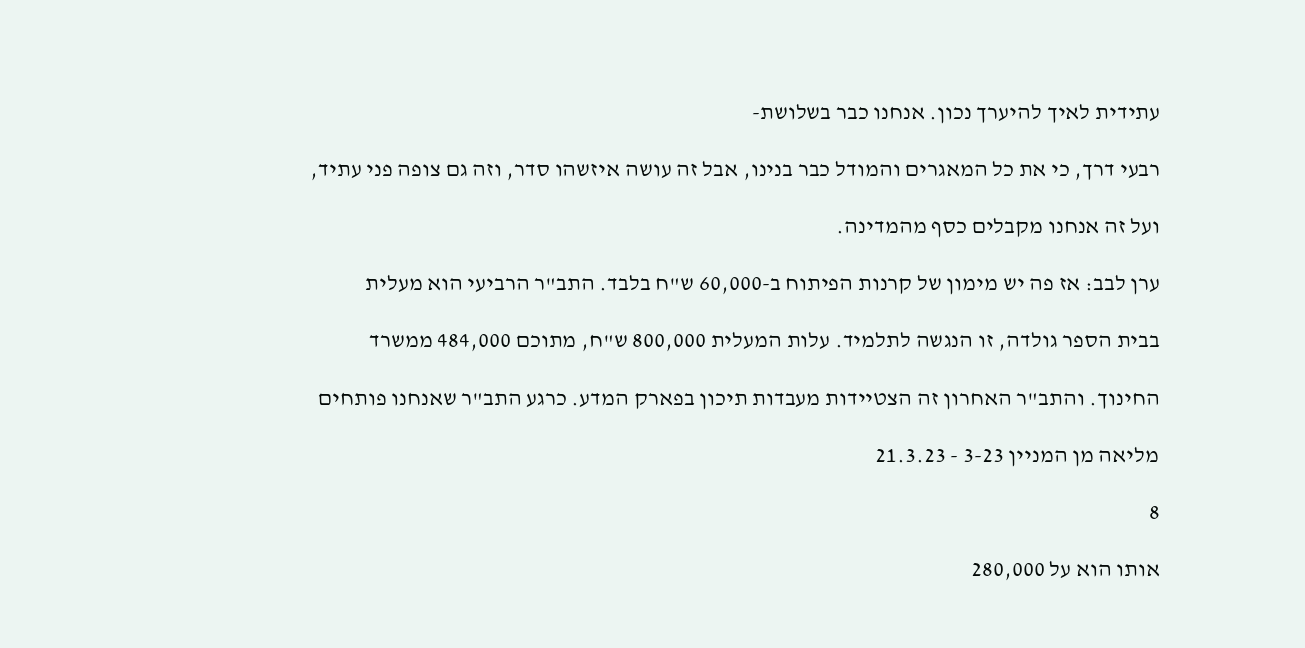עתידית לאיך להיערך נכון. אנחנו כבר בשלושת-

רבעי דרך, כי את כל המאגרים והמודל כבר בנינו, אבל זה עושה איזשהו סדר, וזה גם צופה פני עתיד,

ועל זה אנחנו מקבלים כסף מהמדינה.

ערן לבב: אז פה יש מימון של קרנות הפיתוח ב-60,000 ש"ח בלבד. התב"ר הרביעי הוא מעלית

בבית הספר גולדה, זו הנגשה לתלמיד. עלות המעלית 800,000 ש"ח, מתוכם 484,000 ממשרד

החינוך. והתב"ר האחרון זה הצטיידות מעבדות תיכון בפארק המדע. כרגע התב"ר שאנחנו פותחים

מליאה מן המניין 3-23 - 21.3.23

8

אותו הוא על 280,000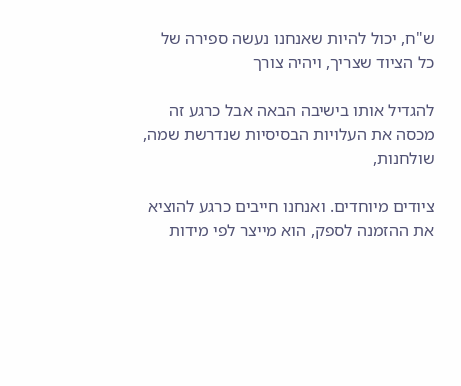ש"ח, יכול להיות שאנחנו נעשה ספירה של כל הציוד שצריך, ויהיה צורך

להגדיל אותו בישיבה הבאה אבל כרגע זה מכסה את העלויות הבסיסיות שנדרשת שמה, שולחנות,

ציודים מיוחדים. ואנחנו חייבים כרגע להוציא את ההזמנה לספק, הוא מייצר לפי מידות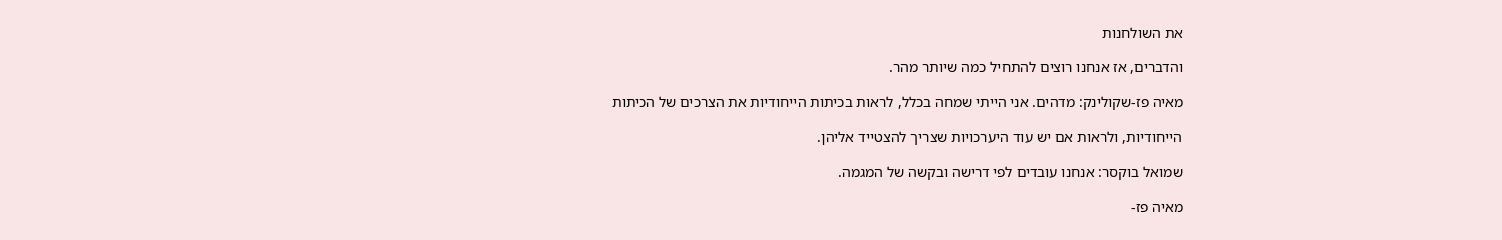את השולחנות

והדברים, אז אנחנו רוצים להתחיל כמה שיותר מהר.

מאיה פז-שקולינק: מדהים. אני הייתי שמחה בכלל, לראות בכיתות הייחודיות את הצרכים של הכיתות

הייחודיות, ולראות אם יש עוד היערכויות שצריך להצטייד אליהן.

שמואל בוקסר: אנחנו עובדים לפי דרישה ובקשה של המגמה.

מאיה פז-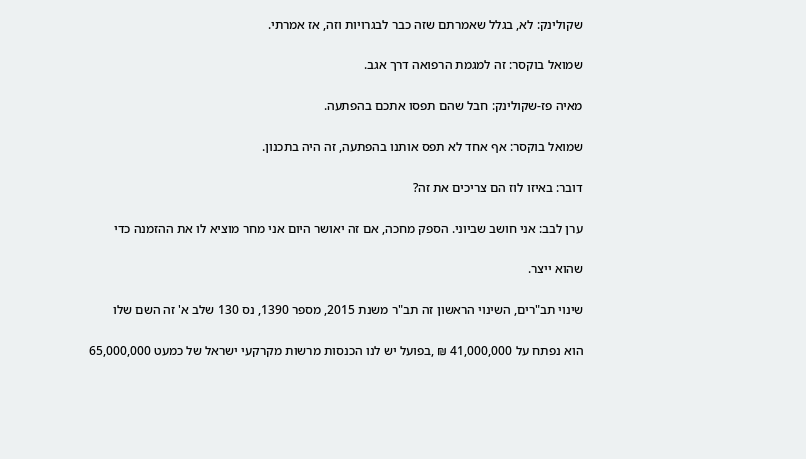שקולינק: לא, בגלל שאמרתם שזה כבר לבגרויות וזה, אז אמרתי.

שמואל בוקסר: זה למגמת הרפואה דרך אגב.

מאיה פז-שקולינק: חבל שהם תפסו אתכם בהפתעה.

שמואל בוקסר: אף אחד לא תפס אותנו בהפתעה, זה היה בתכנון.

דובר: באיזו לוז הם צריכים את זה?

ערן לבב: אני חושב שביוני. הספק מחכה, אם זה יאושר היום אני מחר מוציא לו את ההזמנה כדי

שהוא ייצר.

שינוי תב"רים, השינוי הראשון זה תב"ר משנת 2015, מספר 1390, נס 130 שלב א' זה השם שלו

הוא נפתח על 41,000,000 ₪ ,בפועל יש לנו הכנסות מרשות מקרקעי ישראל של כמעט 65,000,000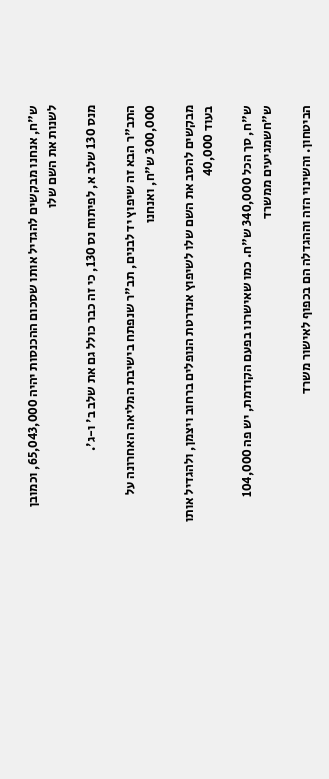ש"ח, אנחנו מבקשים להגדיל אותו שסכום ההכנסות יהיה 65,043,000, וכמובן לשנות את השם שלו

מנס 130 שלב א, לפיתוח נס 130, כי זה כבר כולל גם את שלב ב' ו-ג'.

התב"ר הבא זה שיפוץ יד לבנים, תב"ר שנפתח בישיבת המליאה האחרונה על 300,000 ש"ח, ואנחנו

מבקשים להסב את השם שלו לשיפוץ אנדרטת הנופלים ברחוב ויצמן, ולהגדיל אותו בעוד 40,000

ש"ח, סך הכל 340,000 ש"ח. כמו שאישרנו בפעם הקודמת, יש פה 104,000 ש"חשמגיעים ממשרד

הביטחון. והשינוי הזה וההגדלה הם בכפוף לאישור משרד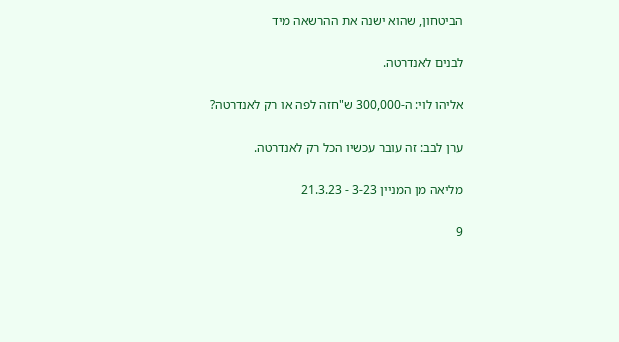הביטחון, שהוא ישנה את ההרשאה מיד

לבנים לאנדרטה.

אליהו לוי: ה-300,000 ש"חזה לפה או רק לאנדרטה?

ערן לבב: זה עובר עכשיו הכל רק לאנדרטה.

מליאה מן המניין 3-23 - 21.3.23

9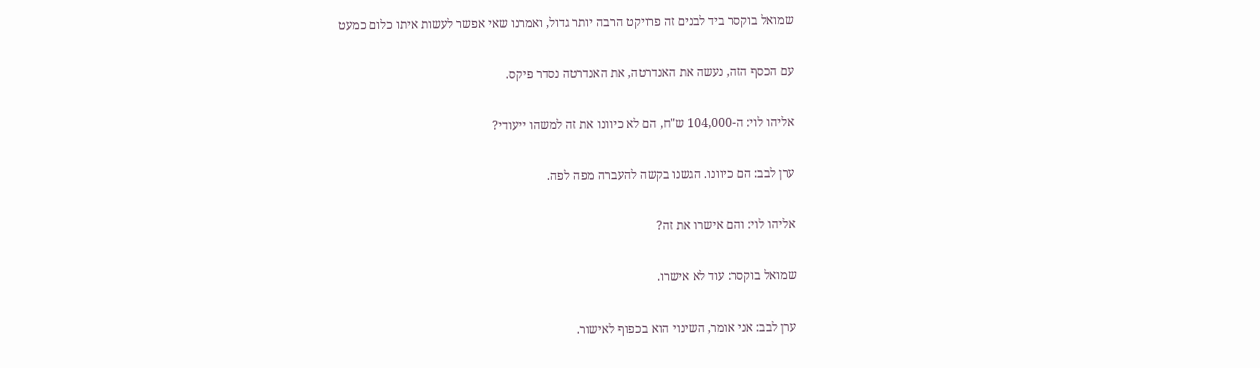שמואל בוקסר ביד לבנים זה פרויקט הרבה יותר גדול, ואמרנו שאי אפשר לעשות איתו כלום כמעט

עם הכסף הזה, נעשה את האנדרטה, את האנדרטה נסדר פיקס.

אליהו לוי: ה-104,000 ש"ח, הם לא כיוונו את זה למשהו ייעודי?

ערן לבב: הם כיוונו. הגשנו בקשה להעברה מפה לפה.

אליהו לוי: והם אישרו את זה?

שמואל בוקסר: עוד לא אישרו.

ערן לבב: אני אומר, השינוי הוא בכפוף לאישור.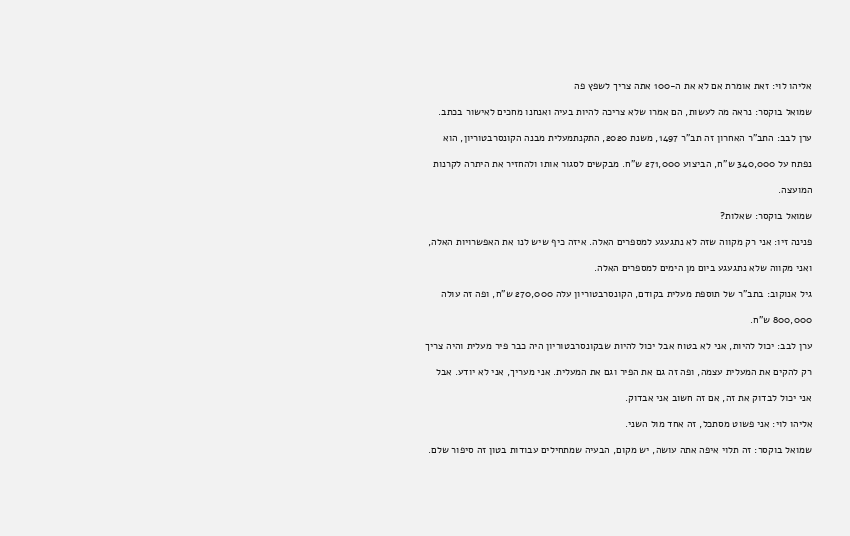אליהו לוי: זאת אומרת אם לא את ה-100 אתה צריך לשפץ פה

שמואל בוקסר: נראה מה לעשות, הם אמרו שלא צריכה להיות בעיה ואנחנו מחכים לאישור בכתב.

ערן לבב: התב"ר האחרון זה תב"ר 1497, משנת 2020, התקנתמעלית מבנה הקונסרבטוריון, הוא

נפתח על 340,000 ש"ח, הביצוע 271,000 ש"ח. מבקשים לסגור אותו ולהחזיר את היתרה לקרנות

המועצה.

שמואל בוקסר: שאלות?

פנינה זיו: אני רק מקווה שזה לא נתגעגע למספרים האלה. איזה כיף שיש לנו את האפשרויות האלה,

ואני מקווה שלא נתגעגע ביום מן הימים למספרים האלה.

גיל אנוקוב: בתב"ר של תוספת מעלית בקודם, הקונסרבטוריון עלה 270,000 ש"ח, ופה זה עולה

800,000 ש"ח.

ערן לבב: יכול להיות, אני לא בטוח אבל יכול להיות שבקונסרבטוריון היה כבר פיר מעלית והיה צריך

רק להקים את המעלית עצמה, ופה זה גם את הפיר וגם את המעלית. אני מעריך, אני לא יודע. אבל

אני יכול לבדוק את זה, אם זה חשוב אני אבדוק.

אליהו לוי: אני פשוט מסתכל, זה אחד מול השני.

שמואל בוקסר: זה תלוי איפה אתה עושה, יש מקום, הבעיה שמתחילים עבודות בטון זה סיפור שלם.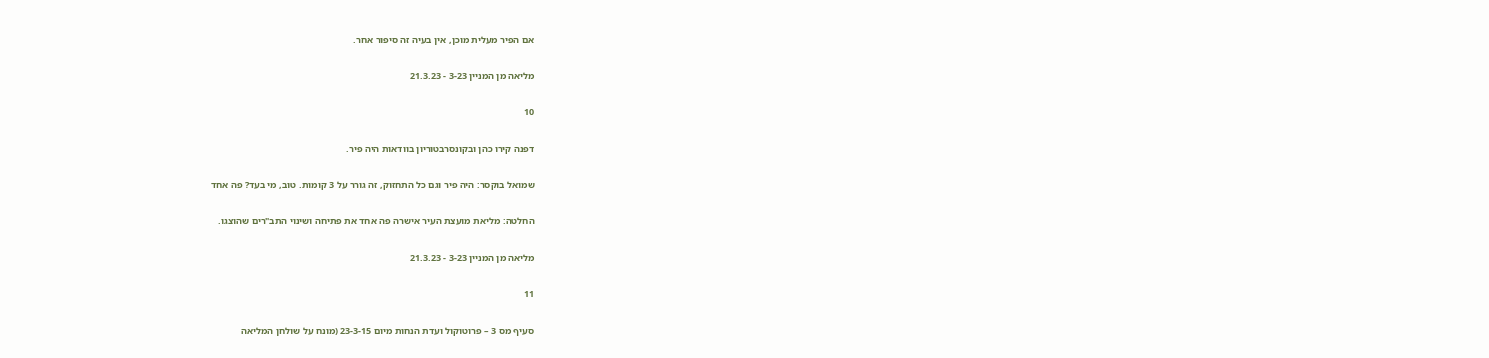אם הפיר מעלית מוכן, אין בעיה זה סיפור אחר.

מליאה מן המניין 3-23 - 21.3.23

10

דפנה קירו כהן ובקונסרבטוריון בוודאות היה פיר.

שמואל בוקסר: היה פיר וגם כל התחזוק, זה גורר על 3 קומות. טוב, מי בעד? פה אחד

החלטה: מליאת מועצת העיר אישרה פה אחד את פתיחה ושינוי התב"רים שהוצגו.

מליאה מן המניין 3-23 - 21.3.23

11

סעיף מס 3 – פרוטוקול ועדת הנחות מיום 23-3-15 (מונח על שולחן המליאה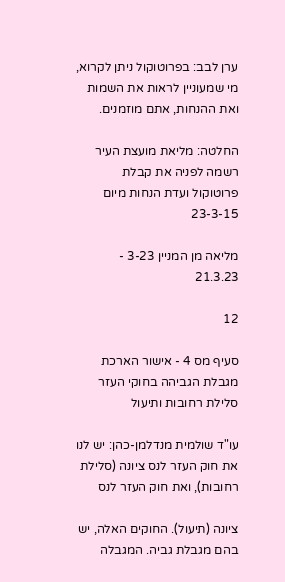ערן לבב: בפרוטוקול ניתן לקרוא, מי שמעוניין לראות את השמות ואת ההנחות, אתם מוזמנים.

החלטה: מליאת מועצת העיר רשמה לפניה את קבלת פרוטוקול ועדת הנחות מיום 23-3-15

מליאה מן המניין 3-23 - 21.3.23

12

סעיף מס 4 - אישור הארכת מגבלת הגביהה בחוקי העזר סלילת רחובות ותיעול

עו"ד שולמית מנדלמן-כהן: יש לנו את חוק העזר לנס ציונה (סלילת רחובות), ואת חוק העזר לנס

ציונה (תיעול). החוקים האלה, יש בהם מגבלת גביה. המגבלה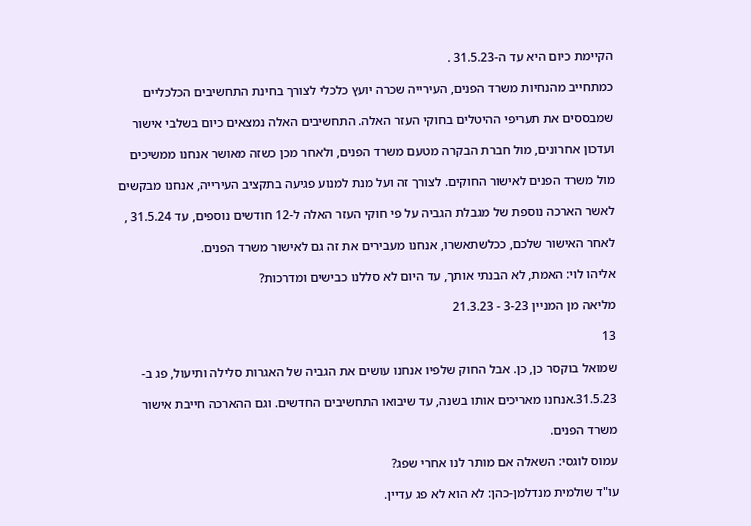הקיימת כיום היא עד ה-31.5.23 .

כמתחייב מהנחיות משרד הפנים, העירייה שכרה יועץ כלכלי לצורך בחינת התחשיבים הכלכליים

שמבססים את תעריפי ההיטלים בחוקי העזר האלה. התחשיבים האלה נמצאים כיום בשלבי אישור

ועדכון אחרונים, מול חברת הבקרה מטעם משרד הפנים, ולאחר מכן כשזה מאושר אנחנו ממשיכים

מול משרד הפנים לאישור החוקים. לצורך זה ועל מנת למנוע פגיעה בתקציב העירייה, אנחנו מבקשים

לאשר הארכה נוספת של מגבלת הגביה על פי חוקי העזר האלה ל-12 חודשים נוספים, עד 31.5.24 ,

לאחר האישור שלכם, ככלשתאשרו, אנחנו מעבירים את זה גם לאישור משרד הפנים.

אליהו לוי: האמת, לא הבנתי אותך, עד היום לא סללנו כבישים ומדרכות?

מליאה מן המניין 3-23 - 21.3.23

13

שמואל בוקסר כן, כן. אבל החוק שלפיו אנחנו עושים את הגביה של האגרות סלילה ותיעול, פג ב-

31.5.23.אנחנו מאריכים אותו בשנה, עד שיבואו התחשיבים החדשים. וגם ההארכה חייבת אישור

משרד הפנים.

עמוס לוגסי: השאלה אם מותר לנו אחרי שפג?

עו"ד שולמית מנדלמן-כהן: לא הוא לא פג עדיין.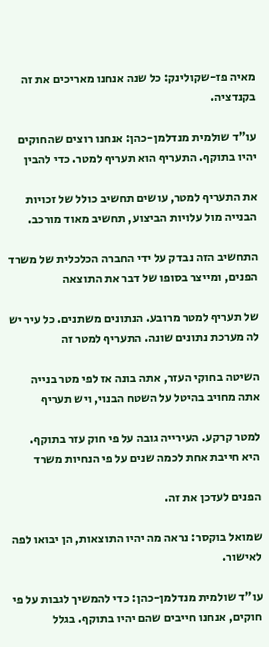מאיה פז-שקולינק: כל שנה אנחנו מאריכים את זה בקנדציה.

עו"ד שולמית מנדלמן-כהן: אנחנו רוצים שהחוקים יהיו בתוקף. התעריף הוא תעריף למטר. כדי להבין

את התעריף למטר, עושים תחשיב כולל של זכויות הבנייה מול עלויות הביצוע, תחשיב מאוד מורכב.

התחשיב הזה נבדק על ידי החברה הכלכלית של משרד הפנים, ומייצר בסופו של דבר את התוצאה

של תעריף למטר מרובע. הנתונים משתנים. כל עיר יש לה מערכת נתונים שונה. התעריף למטר זה

השיטה בחוקי העזר, אתה בונה אז לפי מטר בנייה אתה מחויב בהיטל על השטח הבנוי, ויש תעריף

למטר קרקע. העירייה גובה על פי חוק עזר בתוקף. היא חייבת אחת לכמה שנים על פי הנחיות משרד

הפנים לעדכן את זה.

שמואל בוקסר: נראה מה יהיו התוצאות, הן יבואו לפה לאישור.

עו"ד שולמית מנדלמן-כהן: כדי להמשיך לגבות על פי חוקים, אנחנו חייבים שהם יהיו בתוקף. בגלל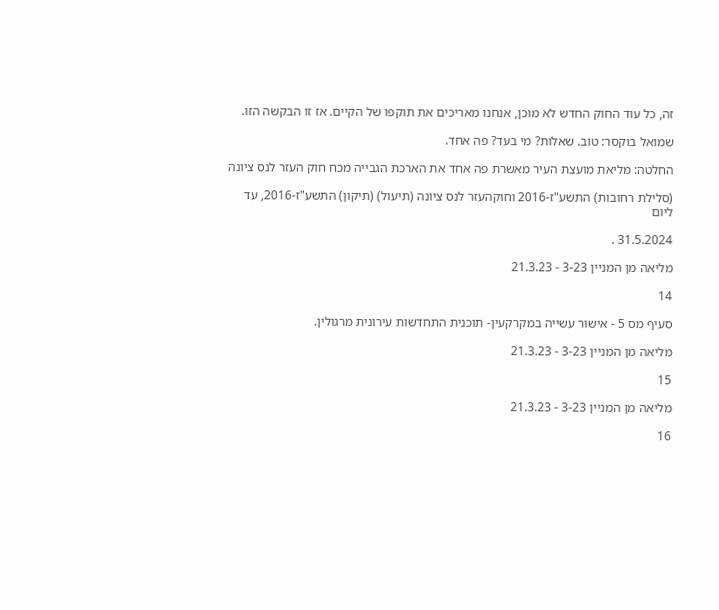זה, כל עוד החוק החדש לא מוכן, אנחנו מאריכים את תוקפו של הקיים. אז זו הבקשה הזו.

שמואל בוקסר: טוב. שאלות? מי בעד? פה אחד.

החלטה: מליאת מועצת העיר מאשרת פה אחד את הארכת הגבייה מכח חוק העזר לנס ציונה

(סלילת רחובות) התשע"ז-2016 וחוקהעזר לנס ציונה (תיעול) (תיקון) התשע"ז-2016, עד ליום

31.5.2024 .

מליאה מן המניין 3-23 - 21.3.23

14

סעיף מס 5 - אישור עשייה במקרקעין- תוכנית התחדשות עירונית מרגולין.

מליאה מן המניין 3-23 - 21.3.23

15

מליאה מן המניין 3-23 - 21.3.23

16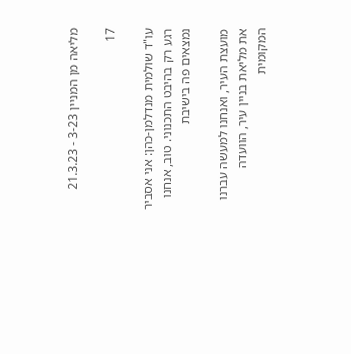מליאה מן המניין 3-23 - 21.3.23

17

עו"ד שולמית מנדלמן-כהן: אני אסביר רגע רק בהיבט התכנוני. טוב, אנחנו נמצאים פה בישיבת

מועצת העיר, ואנחנו למעשה עברנו את מליאת בניין עיר, הוועדה המקומית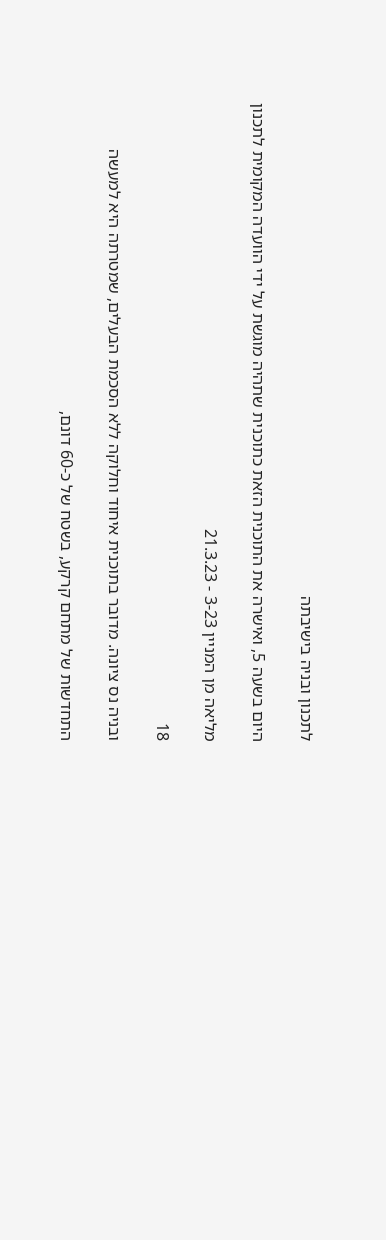לתכנון ובניה בישיבתה

היום בשעה 5, ואישרה את התוכנית הזאת כתוכנית שתהיה מוגשת על ידי הוועדה המקומית לתכנון

מליאה מן המניין 3-23 - 21.3.23

18

ובניה נס ציונה. מדובר בתוכנית איחוד וחלוקה ללא הסכמת הבעלים, שמטרתה היא למעשה

התחדשות של מתחם קרקע, בשטח של כ-60 דונם,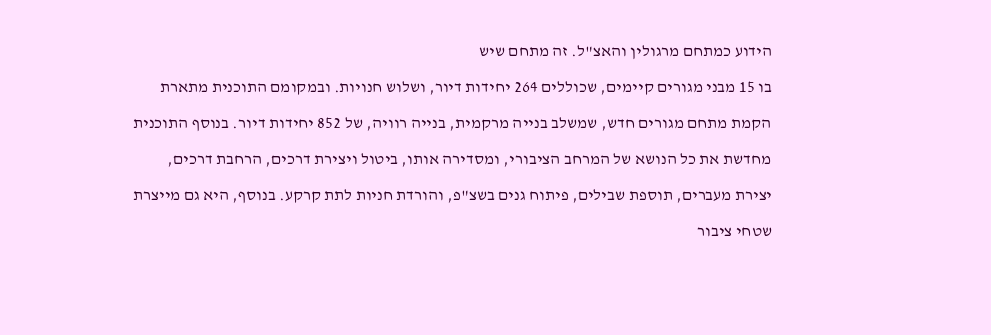הידוע כמתחם מרגולין והאצ"ל. זה מתחם שיש

בו 15 מבני מגורים קיימים, שכוללים 264 יחידות דיור, ושלוש חנויות. ובמקומם התוכנית מתארת

הקמת מתחם מגורים חדש, שמשלב בנייה מרקמית, בנייה רוויה, של 852 יחידות דיור. בנוסף התוכנית

מחדשת את כל הנושא של המרחב הציבורי, ומסדירה אותו, ביטול ויצירת דרכים, הרחבת דרכים,

יצירת מעברים, תוספת שבילים, פיתוח גנים בשצ"פ, והורדת חניות לתת קרקע. בנוסף, היא גם מייצרת

שטחי ציבור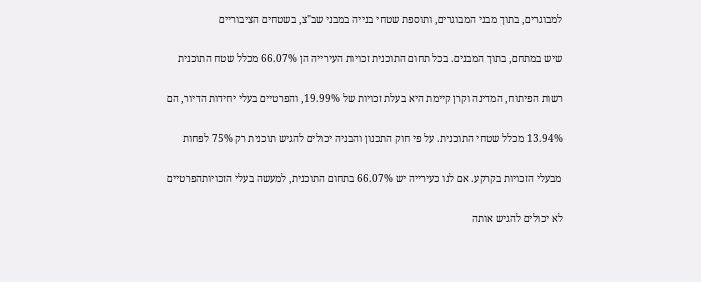למבוגרים, בתוך מבני המבוגרים, ותוספת שטחי בנייה במבני שב"צ, בשטחים הציבוריים

שיש במתחם, בתוך המבנים. בכל תחום התוכנית זכויות העירייה הן 66.07% מכלל שטח התוכנית

רשות הפיתוח, המדינה וקרן קיימת היא בעלת זכויות של 19.99%, והפרטיים בעלי יחידות הדיור, הם

13.94% מכלל שטחי התוכנית. על פי חוק התכנון והבניה יכולים להגיש תוכנית רק 75% לפחות

מבעלי הזכויות בקרקע. אם לנו כעירייה יש 66.07% בתחום התוכנית, למעשה בעלי הזכויותהפרטיים

לא יכולים להגיש אותה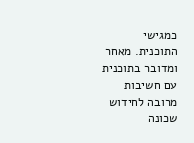כמגישי התוכנית. מאחר ומדובר בתוכנית עם חשיבות מרובה לחידוש שכונה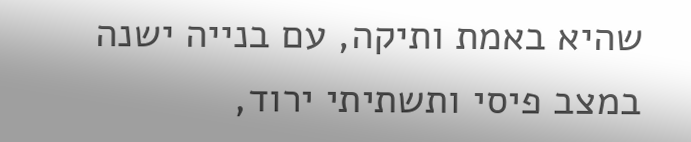שהיא באמת ותיקה, עם בנייה ישנה במצב פיסי ותשתיתי ירוד,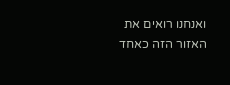ואנחנו רואים את האזור הזה כאחד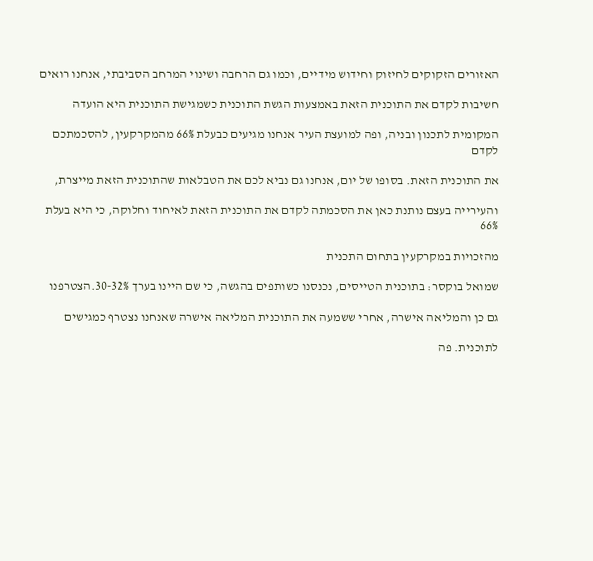האזורים הזקוקים לחיזוק וחידוש מידיים, וכמו גם הרחבה ושינוי המרחב הסביבתי, אנחנו רואים

חשיבות לקדם את התוכנית הזאת באמצעות הגשת התוכנית כשמגישת התוכנית היא הועדה

המקומית לתכנון ובניה, ופה למועצת העיר אנחנו מגיעים כבעלת 66% מהמקרקעין, להסכמתכם לקדם

את התוכנית הזאת. בסופו של יום, אנחנו גם נביא לכם את הטבלאות שהתוכנית הזאת מייצרת,

והעירייה בעצם נותנת כאן את הסכמתה לקדם את התוכנית הזאת לאיחוד וחלוקה, כי היא בעלת 66%

מהזכויות במקרקעין בתחום התכנית

שמואל בוקסר: בתוכנית הטייסים, נכנסנו כשותפים בהגשה, כי שם היינו בערך 32%-30.הצטרפנו

גם כן והמליאה אישרה, אחרי ששמעה את התוכנית המליאה אישרה שאנחנו נצטרף כמגישים

לתוכנית. פה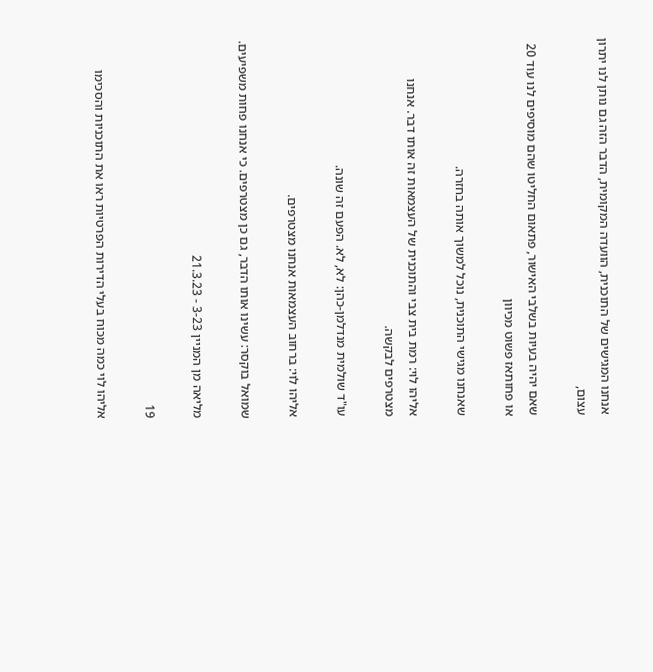אנחנו המגישים של התוכנית, הוועדה המקומית, הדבר הזה גם נותן לנו יתרון עצום,

שאם יהיה בעיות בשלבי האישור, פתאום החליטו שהם מוסיפים לנו עוד 20 או פחותאז פשוט מכיוון

שאנחנו מגישי התוכנית, נוכל למשוך אותה בחזרה.

אליהו לוי: רמת בית צבי והתוכנית של העצמאות זה אותו דבר. אנחנו מצטרפים לבקשה.

עו"ד שולמית מנדלמן-כהן: לא, לא. הפעם זה שונה.

אליהו לוי: ברחוב העצמאות אנחנו מצטרפים.

שמואל בוקסר: עשינו אותו הדבר, גם כן מצטרפים. כי אנחנו פחות משפיעים.

מליאה מן המניין 3-23 - 21.3.23

19

אליהו לוי כמה מכוח בעלי הדירות הפרטיות ראו את התוכניות והסכימו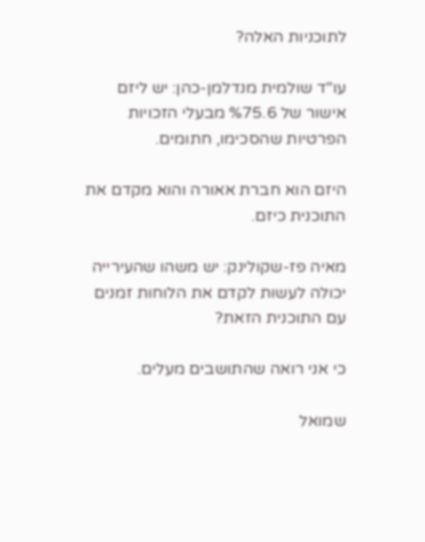לתוכניות האלה?

עו"ד שולמית מנדלמן-כהן: יש ליזם אישור של %75.6 מבעלי הזכויות הפרטיות שהסכימו, חתומים.

היזם הוא חברת אאורה והוא מקדם את התוכנית כיזם.

מאיה פז-שקולינק: יש משהו שהעירייה יכולה לעשות לקדם את הלוחות זמנים עם התוכנית הזאת?

כי אני רואה שהתושבים מעלים.

שמואל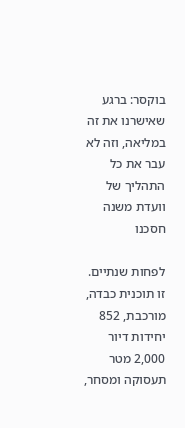בוקסר: ברגע שאישרנו את זה במליאה, וזה לא עבר את כל התהליך של וועדת משנה חסכנו

לפחות שנתיים. זו תוכנית כבדה, מורכבת, 852 יחידות דיור 2,000 מטר תעסוקה ומסחר,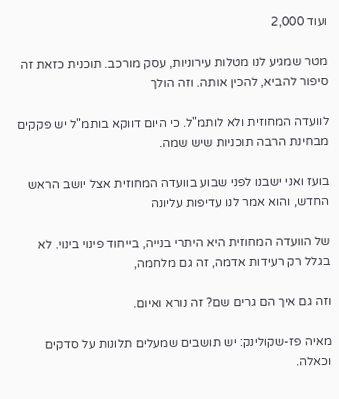ועוד 2,000

מטר שמגיע לנו מטלות עירוניות, עסק מורכב. תוכנית כזאת זה סיפור להביא, להכין אותה. וזה הולך

לוועדה המחוזית ולא לותמ"ל. כי היום דווקא בותמ"ל יש פקקים מבחינת הרבה תוכניות שיש שמה.

בועז ואני ישבנו לפני שבוע בוועדה המחוזית אצל יושב הראש החדש, והוא אמר לנו עדיפות עליונה

של הוועדה המחוזית היא היתרי בנייה, בייחוד פינוי בינוי. לא בגלל רק רעידות אדמה, זה גם מלחמה,

וזה גם איך הם גרים שם? זה נורא ואיום.

מאיה פז-שקולינק: יש תושבים שמעלים תלונות על סדקים וכאלה.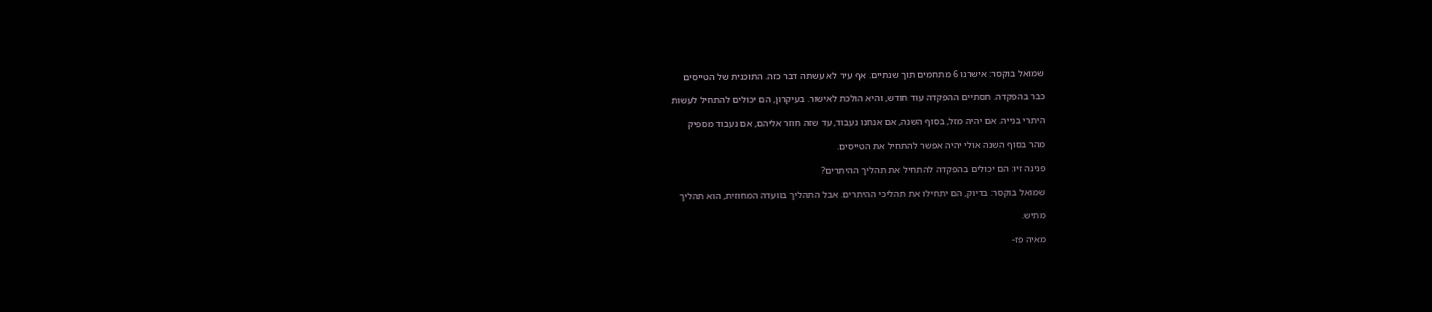שמואל בוקסר: אישרנו 6 מתחמים תוך שנתיים. אף עיר לא עשתה דבר כזה. התוכנית של הטייסים

כבר בהפקדה. תסתיים ההפקדה עוד חודש, והיא הולכת לאישור. בעיקרון, הם יכולים להתחיל לעשות

היתרי בנייה. אם יהיה מזל, בסוף השנה, אם אנחנו נעבוד, עד שזה חוזר אליהם, אם נעבוד מספיק

מהר בסוף השנה אולי יהיה אפשר להתחיל את הטייסים.

פנינה זיו: הם יכולים בהפקדה להתחיל את תהליך ההיתרים?

שמואל בוקסר: בדיוק, הם יתחילו את תהליכי ההיתרים. אבל התהליך בוועדה המחוזית, הוא תהליך

מתיש.

מאיה פז-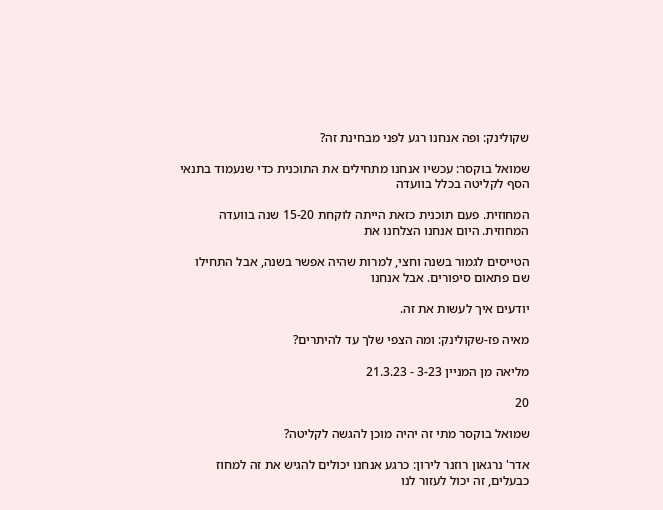שקולינק: ופה אנחנו רגע לפני מבחינת זה?

שמואל בוקסר: עכשיו אנחנו מתחילים את התוכנית כדי שנעמוד בתנאי הסף לקליטה בכלל בוועדה

המחוזית. פעם תוכנית כזאת הייתה לוקחת 15-20 שנה בוועדה המחוזית. היום אנחנו הצלחנו את

הטייסים לגמור בשנה וחצי, למרות שהיה אפשר בשנה, אבל התחילו שם פתאום סיפורים. אבל אנחנו

יודעים איך לעשות את זה.

מאיה פז-שקולינק: ומה הצפי שלך עד להיתרים?

מליאה מן המניין 3-23 - 21.3.23

20

שמואל בוקסר מתי זה יהיה מוכן להגשה לקליטה?

אדר' נרגאון רוזנר לירון: כרגע אנחנו יכולים להגיש את זה למחוז כבעלים, זה יכול לעזור לנו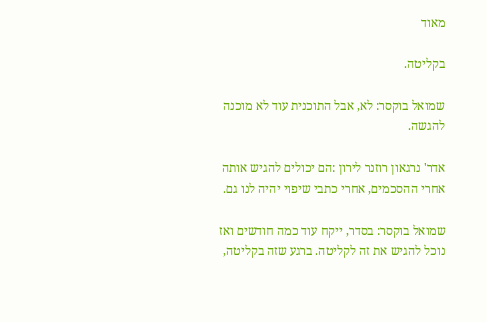מאוד

בקליטה.

שמואל בוקסר: לא, אבל התוכנית עוד לא מוכנה להגשה.

אדר' נרגאון רוזנר לירון :הם יכולים להגיש אותה אחרי ההסכמים, אחרי כתבי שיפוי יהיה לנו גם.

שמואל בוקסר: בסדר, ייקח עוד כמה חודשים ואז נוכל להגיש את זה לקליטה. ברגע שזה בקליטה,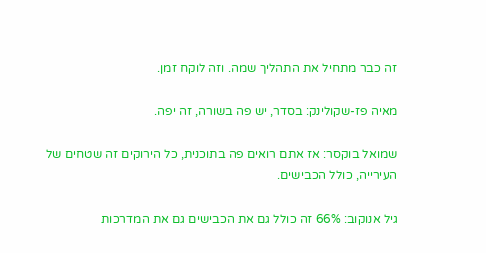זה כבר מתחיל את התהליך שמה. וזה לוקח זמן.

מאיה פז-שקולינק: בסדר, יש פה בשורה, זה יפה.

שמואל בוקסר: אז אתם רואים פה בתוכנית, כל הירוקים זה שטחים של העירייה, כולל הכבישים.

גיל אנוקוב: 66% זה כולל גם את הכבישים גם את המדרכות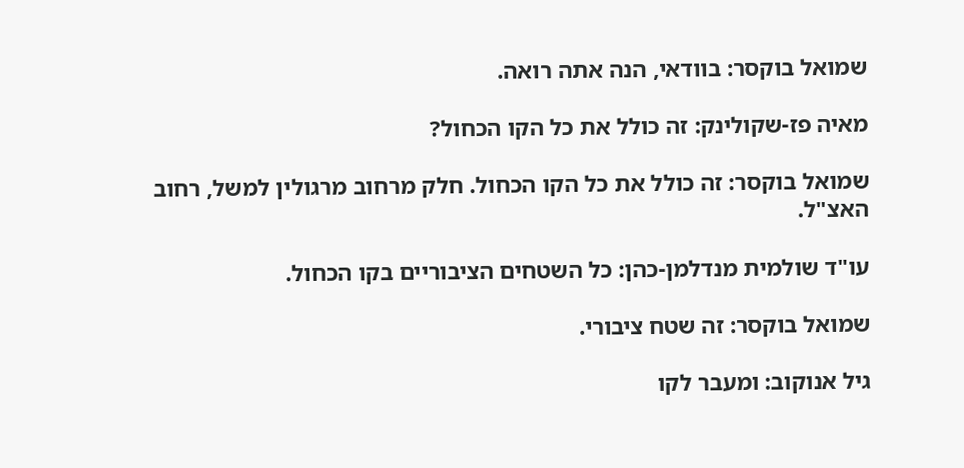שמואל בוקסר: בוודאי, הנה אתה רואה.

מאיה פז-שקולינק: זה כולל את כל הקו הכחול?

שמואל בוקסר: זה כולל את כל הקו הכחול. חלק מרחוב מרגולין למשל, רחוב האצ"ל.

עו"ד שולמית מנדלמן-כהן: כל השטחים הציבוריים בקו הכחול.

שמואל בוקסר: זה שטח ציבורי.

גיל אנוקוב: ומעבר לקו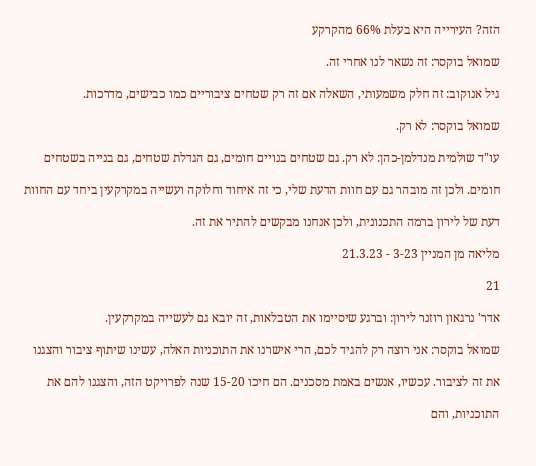הזה? העירייה היא בעלת 66% מהקרקע

שמואל בוקסר: זה נשאר לנו אחרי זה.

גיל אנוקוב: זה חלק משמעותי, השאלה אם זה רק שטחים ציבוריים כמו כבישים, מדרכות.

שמואל בוקסר: לא רק.

עו"ד שולמית מנדלמן-כהן: לא רק. גם שטחים בנויים חומים, גם הגדלת שטחים, גם בנייה בשטחים

חומים. ולכן זה מובהר גם עם חוות הדעת שלי, כי זה איחוד וחלוקה ועשייה במקרקעין ביחד עם החוות

דעת של לירון ברמה התכנונית, ולכן אנחנו מבקשים להתיר את זה.

מליאה מן המניין 3-23 - 21.3.23

21

אדר' נרגאון רוזנר לירון: וברגע שיסיימו את הטבלאות, זה יובא גם לעשייה במקרקעין.

שמואל בוקסר: אני רוצה רק להגיד לכם, הרי אישרנו את התוכניות האלה, עשינו שיתוף ציבור והצגנו

את זה לציבור. עכשיו, אנשים באמת מסכנים. הם חיכו 15-20 שנה לפרויקט הזה, והצגנו להם את

התוכניות, והם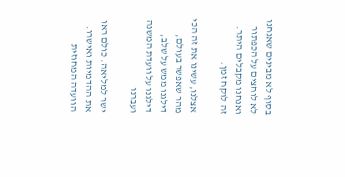בסוף לא מבינים שאנחנו לא לוחצים על הכפתור ואנחנו מקבלים היתר. זה לוקח זמן.

אצלנו, עשינו את זה הכי מהר שאפשר בעולם, דילגנו ממש על שלב, דילגנו על וועדת המשנה ועברנו

ישר למליאה. כולם ראו את ההדמיות ואישרו. הוועדה המחוזית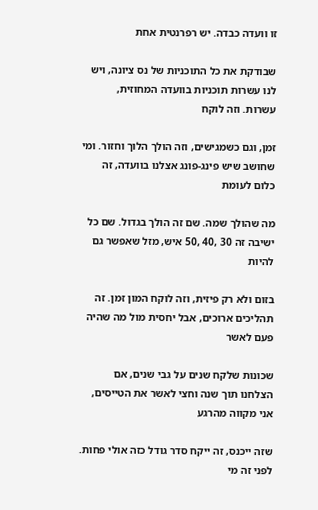זו וועדה כבדה. יש רפרנטית אחת

שבודקת את כל התוכניות של נס ציונה, ויש לנו עשרות תוכניות בוועדה המחוזית, עשרות. וזה לוקח

זמן, וגם כשמגישים, וזה הולך הלוך וחזור. ומי שחושב שיש פינג-פונג אצלנו בוועדה, זה כלום לעומת

מה שהולך שמה. שם זה הולך בגדול. שם כל ישיבה זה 30 ,40 ,50 איש, מזל שאפשר גם להיות

בזום ולא רק פיזית, וזה לוקח המון זמן. זה תהליכים ארוכים, אבל יחסית מול מה שהיה פעם לאשר

שכונות שלקח שנים על גבי שנים, אם הצלחנו תוך שנה וחצי לאשר את הטייסים, אני מקווה מהרגע

שזה ייכנס, זה ייקח סדר גודל כזה אולי פחות. לפני זה מי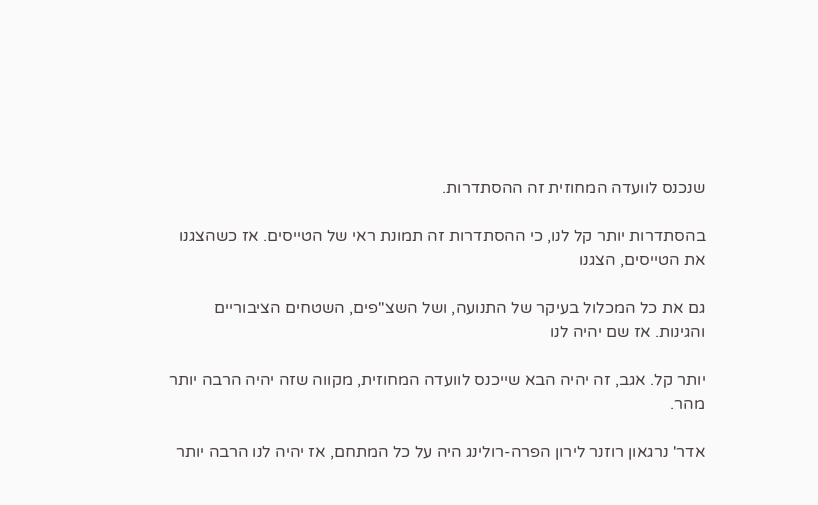שנכנס לוועדה המחוזית זה ההסתדרות.

בהסתדרות יותר קל לנו, כי ההסתדרות זה תמונת ראי של הטייסים. אז כשהצגנו את הטייסים, הצגנו

גם את כל המכלול בעיקר של התנועה, ושל השצ"פים, השטחים הציבוריים והגינות. אז שם יהיה לנו

יותר קל. אגב, זה יהיה הבא שייכנס לוועדה המחוזית, מקווה שזה יהיה הרבה יותר מהר.

אדר' נרגאון רוזנר לירון הפרה-רולינג היה על כל המתחם, אז יהיה לנו הרבה יותר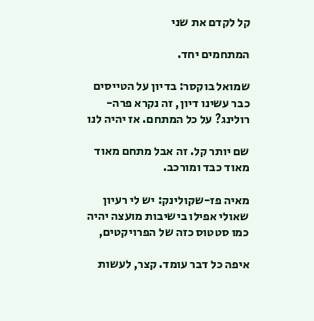קל לקדם את שני

המתחמים יחד.

שמואל בוקסר: בדיון על הטייסים כבר עשינו דיון, זה נקרא פרה-רולינג? על כל המתחם. אז יהיה לנו

שם יותר קל. זה אבל מתחם מאוד מאוד כבד ומורכב.

מאיה פז-שקולינק: יש לי רעיון שאולי אפילו בישיבות מועצה יהיה כמו סטטוס כזה של הפרויקטים,

איפה כל דבר עומד. קצר, לעשות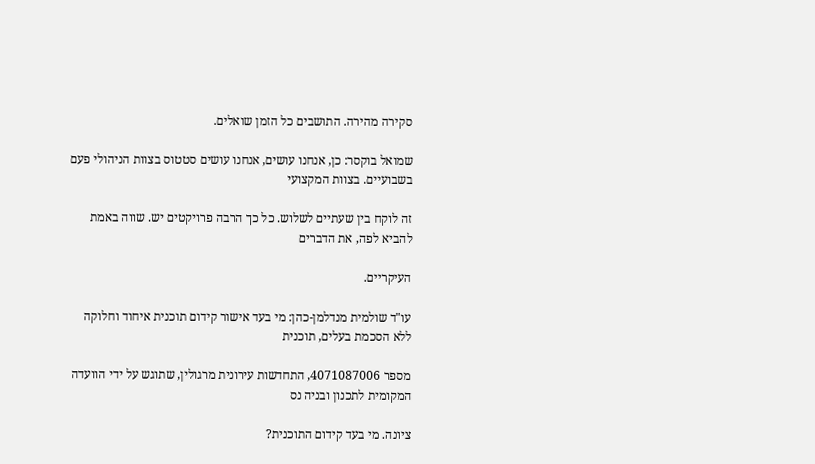סקירה מהירה. התושבים כל הזמן שואלים.

שמואל בוקסר: כן, אנחנו עושים, אנחנו עושים סטטוס בצוות הניהולי פעם בשבועיים. בצוות המקצועי

זה לוקח בין שעתיים לשלוש. כל כך הרבה פרויקטים יש. שווה באמת להביא לפה, את הדברים

העיקריים.

עו"ד שולמית מנדלמן-כהן: מי בעד אישור קידום תוכנית איחוד וחלוקה ללא הסכמת בעלים, תוכנית

מספר 4071087006, התחדשות עירונית מרגולין, שתוגש על ידי הוועדה המקומית לתכנון ובניה נס

ציונה. מי בעד קידום התוכנית?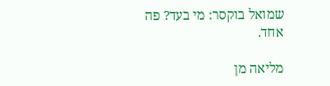שמואל בוקסר: מי בעד? פה אחד.

מליאה מן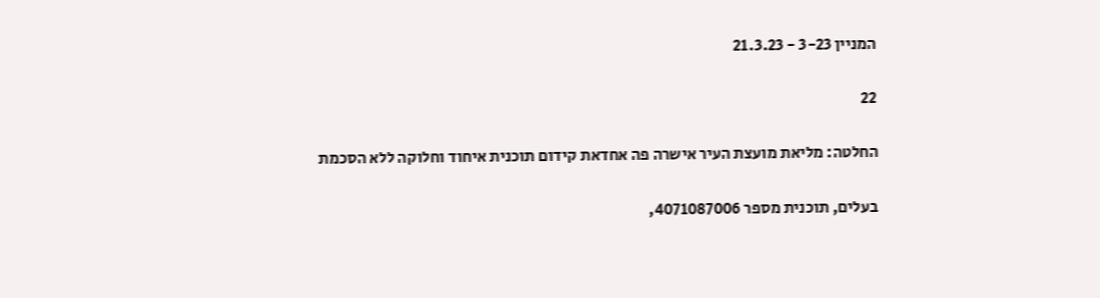המניין 3-23 - 21.3.23

22

החלטה: מליאת מועצת העיר אישרה פה אחדאת קידום תוכנית איחוד וחלוקה ללא הסכמת

בעלים, תוכנית מספר 4071087006,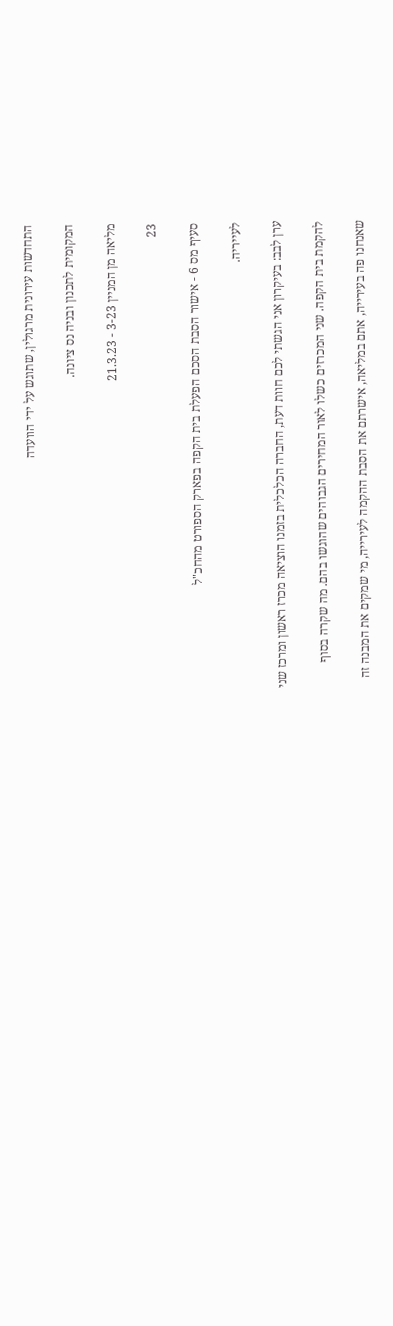התחדשות עירונית מרגולין, שתוגש על ידי הוועדה

המקומית לתכנון ובניה נס ציונה.

מליאה מן המניין 3-23 - 21.3.23

23

סעיף מס 6 - אישור הסבת הסכם הפעלת בית הקפה בפארק הספורט מהחכ"ל

לעייריה.

ערן לבב: בעיקרון אני הגשתי לכם חוות דעת, החברה הכלכלית בזמנו הוציאה מכרז ראשון ומרכז שני

להקמת בית הקפה. שני המכרזים כשלו לאור המחירים הגבוהים שהוגשו בהם. מה שקרה בסוף

שאנחנו פה בעירייה, אתם במליאה, אישרתם את הסבת ההקמה לעירייה, מי שמקים את המבנה זה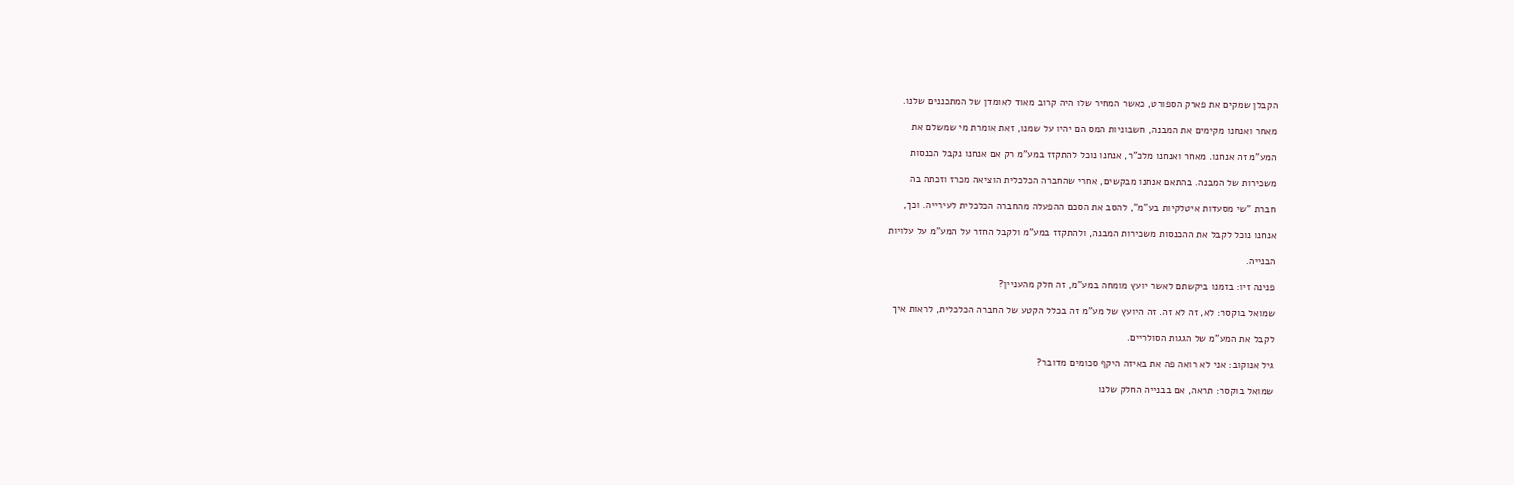הקבלן שמקים את פארק הספורט, כאשר המחיר שלו היה קרוב מאוד לאומדן של המתכננים שלנו.

מאחר ואנחנו מקימים את המבנה, חשבוניות המס הם יהיו על שמנו, זאת אומרת מי שמשלם את

המע"מ זה אנחנו. מאחר ואנחנו מלכ"ר, אנחנו נוכל להתקזז במע"מ רק אם אנחנו נקבל הכנסות

משכירות של המבנה. בהתאם אנחנו מבקשים, אחרי שהחברה הכלכלית הוציאה מכרז וזכתה בה

חברת "שי מסעדות איטלקיות בע"מ", להסב את הסכם ההפעלה מהחברה הכלכלית לעירייה. וכך,

אנחנו נוכל לקבל את ההכנסות משכירות המבנה, ולהתקזז במע"מ ולקבל החזר על המע"מ על עלויות

הבנייה.

פנינה זיו: בזמנו ביקשתם לאשר יועץ מומחה במע"מ, זה חלק מהעניין?

שמואל בוקסר: לא, זה לא זה. זה היועץ של מע"מ זה בכלל הקטע של החברה הכלכלית, לראות איך

לקבל את המע"מ של הגגות הסולריים.

גיל אנוקוב: אני לא רואה פה את באיזה היקף סכומים מדובר?

שמואל בוקסר: תראה, אם בבנייה החלק שלנו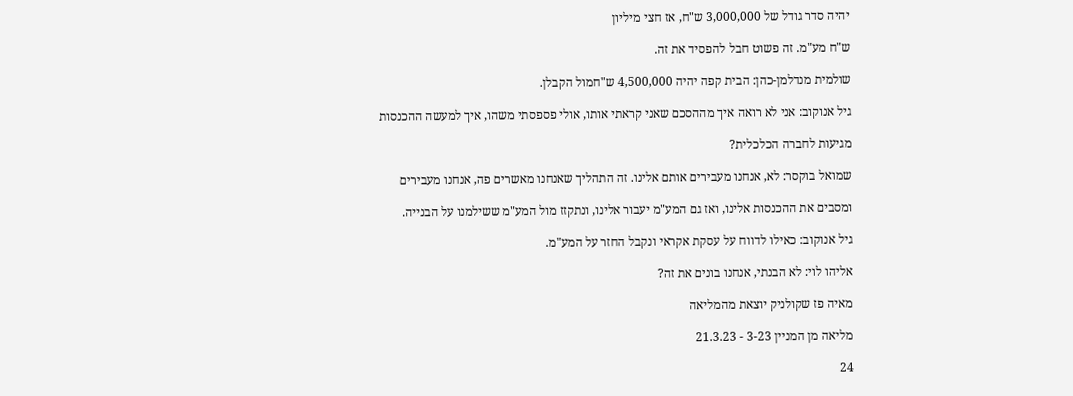יהיה סדר גודל של 3,000,000 ש"ח, אז חצי מיליון

ש"ח מע"מ. זה פשוט חבל להפסיד את זה.

שולמית מנדלמן-כהן: הבית קפה יהיה 4,500,000 ש"חמול הקבלן.

גיל אנוקוב: אני לא רואה איך מההסכם שאני קראתי אותו, אולי פספסתי משהו, איך למעשה ההכנסות

מגיעות לחברה הכלכלית?

שמואל בוקסר: לא, אנחנו מעבירים אותם אלינו. זה התהליך שאנחנו מאשרים פה, אנחנו מעבירים

ומסבים את ההכנסות אלינו, ואז גם המע"מ יעבור אלינו, ונתקזז מול המע"מ ששילמנו על הבנייה.

גיל אנוקוב: כאילו לדווח על עסקת אקראי ונקבל החזר על המע"מ.

אליהו לוי: לא הבנתי, אנחנו בונים את זה?

מאיה פז שקולניק יוצאת מהמליאה

מליאה מן המניין 3-23 - 21.3.23

24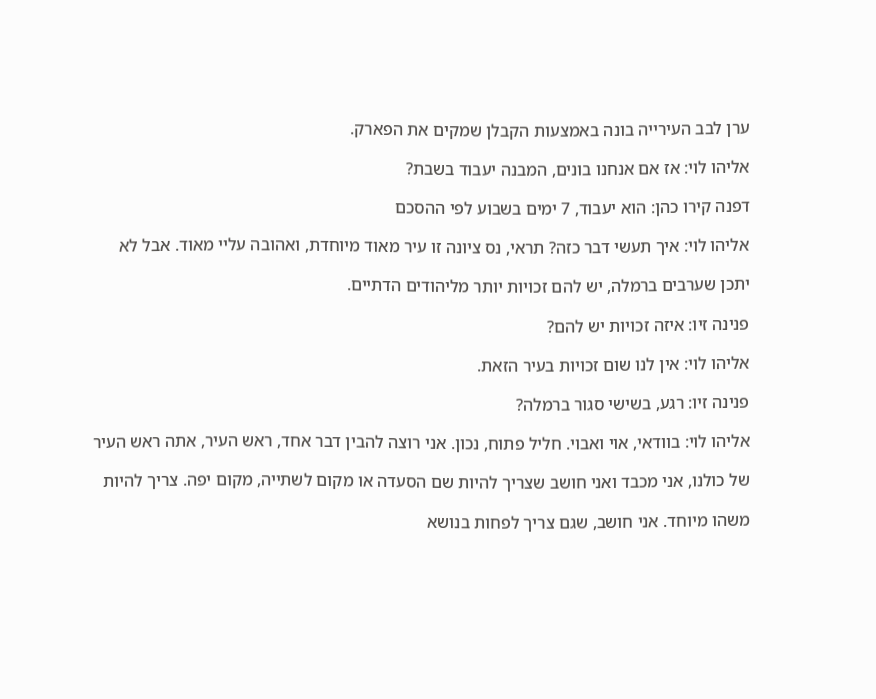ערן לבב העירייה בונה באמצעות הקבלן שמקים את הפארק.

אליהו לוי: אז אם אנחנו בונים, המבנה יעבוד בשבת?

דפנה קירו כהן: הוא יעבוד, 7 ימים בשבוע לפי ההסכם

אליהו לוי: איך תעשי דבר כזה? תראי, נס ציונה זו עיר מאוד מיוחדת, ואהובה עליי מאוד. אבל לא

יתכן שערבים ברמלה, יש להם זכויות יותר מליהודים הדתיים.

פנינה זיו: איזה זכויות יש להם?

אליהו לוי: אין לנו שום זכויות בעיר הזאת.

פנינה זיו: רגע, בשישי סגור ברמלה?

אליהו לוי: בוודאי, אוי ואבוי. חליל פתוח, נכון. אני רוצה להבין דבר אחד, ראש העיר, אתה ראש העיר

של כולנו, אני מכבד ואני חושב שצריך להיות שם הסעדה או מקום לשתייה, מקום יפה. צריך להיות

משהו מיוחד. אני חושב, שגם צריך לפחות בנושא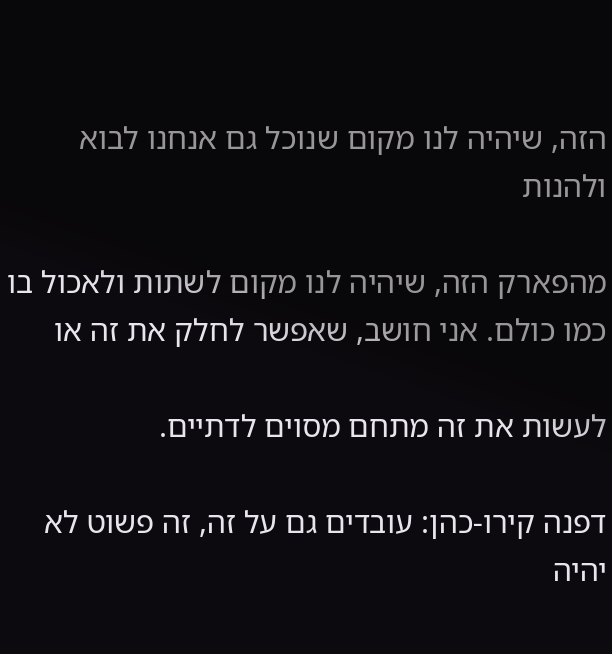הזה, שיהיה לנו מקום שנוכל גם אנחנו לבוא ולהנות

מהפארק הזה, שיהיה לנו מקום לשתות ולאכול בו כמו כולם. אני חושב, שאפשר לחלק את זה או

לעשות את זה מתחם מסוים לדתיים.

דפנה קירו-כהן: עובדים גם על זה, זה פשוט לא יהיה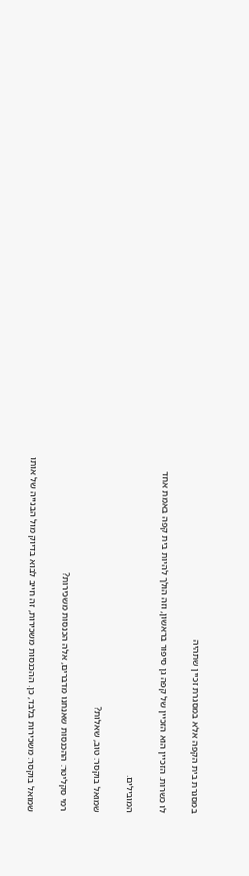במסגרת בית הקפה אלא במסגרת זכיין שתהיה

לו כשרות. הזכיין הוא הזכיין של קפה גן סיפור בראשון, וזה הולך להיות בית קפה באמת אחד

המובילים.

שמואל בוקסר: טוב, שאלות?

רמי סקליטר: ההכנסות שאנחנו מדברים, אלה הכנסות משכירות?

שמואל בוקסר: משכירות בלבד, כן. ההכנסות משכירות, זה חייב לבוא בדיוק מול הבנייה של אותו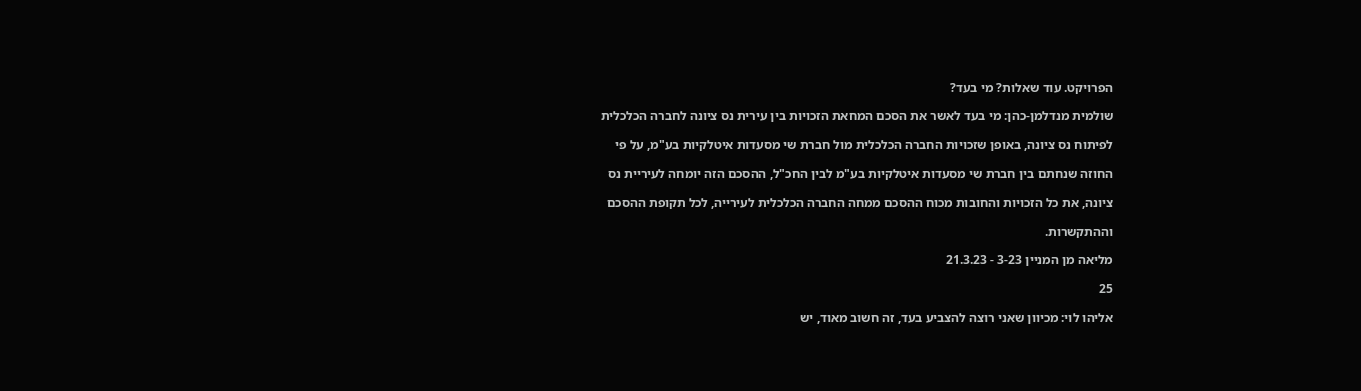הפרויקט. עוד שאלות? מי בעד?

שולמית מנדלמן-כהן: מי בעד לאשר את הסכם המחאת הזכויות בין עירית נס ציונה לחברה הכלכלית

לפיתוח נס ציונה, באופן שזכויות החברה הכלכלית מול חברת שי מסעדות איטלקיות בע"מ, על פי

החוזה שנחתם בין חברת שי מסעדות איטלקיות בע"מ לבין החכ"ל, ההסכם הזה יומחה לעיריית נס

ציונה, את כל הזכויות והחובות מכוח ההסכם ממחה החברה הכלכלית לעירייה, לכל תקופת ההסכם

וההתקשרות.

מליאה מן המניין 3-23 - 21.3.23

25

אליהו לוי: מכיוון שאני רוצה להצביע בעד, זה חשוב מאוד, יש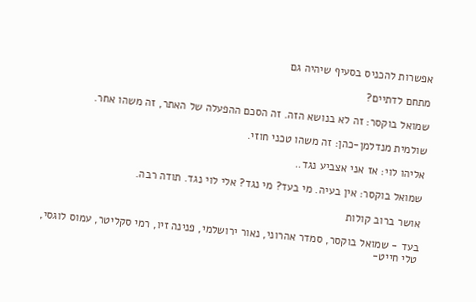אפשרות להכניס בסעיף שיהיה גם

מתחם לדתיים?

שמואל בוקסר: זה לא בנושא הזה. זה הסכם ההפעלה של האתר, זה משהו אחר.

שולמית מנדלמן-כהן: זה משהו טכני חוזי.

אליהו לוי: אז אני אצביע נגד..

שמואל בוקסר: אין בעיה. מי בעד? מי נגד? אלי לוי נגד. תודה רבה.

אושר ברוב קולות

בעד - שמואל בוקסר, סמדר אהרוני, נאור ירושלמי, פנינה זיו, רמי סקליטר, עמוס לוגסי, טלי חייט-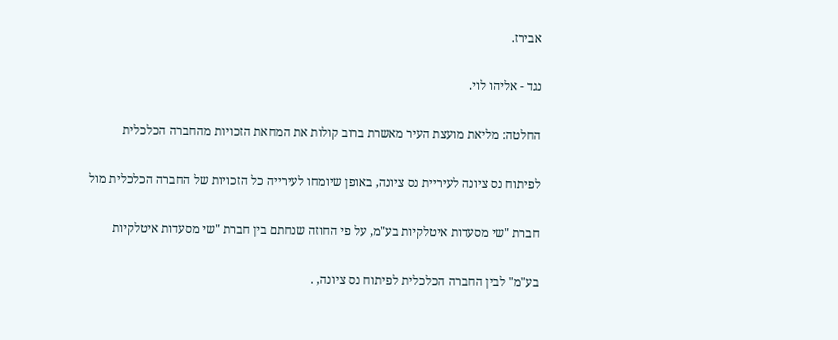אבירז.

נגד - אליהו לוי.

החלטה: מליאת מועצת העיר מאשרת ברוב קולות את המחאת הזכויות מהחברה הכלכלית

לפיתוח נס ציונה לעיריית נס ציונה, באופן שיומחו לעירייה כל הזכויות של החברה הכלכלית מול

חברת "שי מסעדות איטלקיות בע"מ, על פי החוזה שנחתם בין חברת "שי מסעדות איטלקיות

בע"מ" לבין החברה הכלכלית לפיתוח נס ציונה, .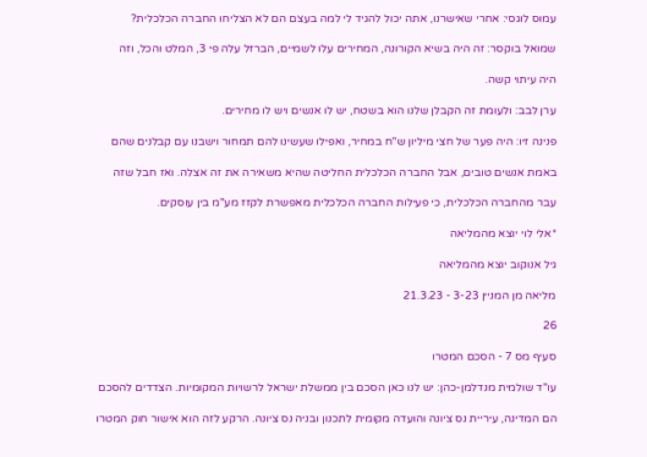עמוס לוגסי: אחרי שאישרנו, אתה יכול להגיד לי למה בעצם הם לא הצליחו החברה הכלכלית?

שמואל בוקסר: זה היה בשיא הקורונה, המחירים עלו לשמיים, הברזל עלה פי 3, המלט והכל, וזה

היה עיתוי קשה.

ערן לבב: ולעומת זה הקבלן שלנו הוא בשטח, יש לו אנשים ויש לו מחירים.

פנינה זיו: היה פער של חצי מיליון ש"ח במחיר, ואפילו שעשינו להם תמחור וישבנו עם קבלנים שהם

באמת אנשים טובים, אבל החברה הכלכלית החליטה שהיא משאירה את זה אצלה. ואז חבל שזה

עבר מהחברה הכלכלית, כי פעילות החברה הכלכלית מאפשרת לקזז מע"מ בין עוסקים.

*אלי לוי יוצא מהמליאה

גיל אנוקוב יוצא מהמליאה

מליאה מן המניין 3-23 - 21.3.23

26

סעיף מס 7 - הסכם המטרו

עו"ד שולמית מנדלמן-כהן: יש לנו כאן הסכם בין ממשלת ישראל לרשויות המקומיות. הצדדים להסכם

הם המדינה, עיריית נס ציונה והועדה מקומית לתכנון ובניה נס ציונה. הרקע לזה הוא אישור חוק המטרו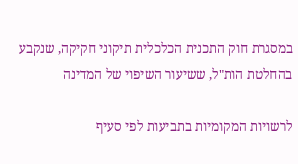במסגרת חוק התכנית הכלכלית תיקוני חקיקה, שנקבע בהחלטת הות"ל, ששיעור השיפוי של המדינה

לרשויות המקומיות בתביעות לפי סעיף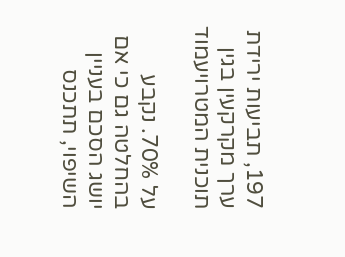197, תביעות ירידת ערך מקרקעין בגין תוכנית המטרויעמוד

על 70%. נקבע בהחלטה גם כי אם יושג הסכם בעניין השיפוי, תתכנס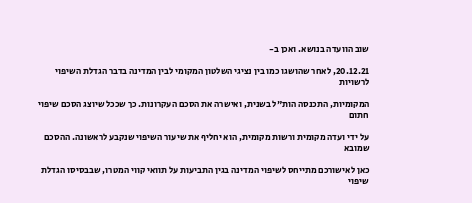שוב הוועדה בנושא. ואכן ב-

20.12.21, לאחר שהושגו כמו בין נציגי השלטון המקומי לבין המדינה בדבר הגדלת השיפוי לרשויות

המקומיות, התכנסה הות"ל בשנית, ואישרה את הסכם העקרונות. כך שככל שיוצג הסכם שיפוי חתום

על ידי ועדה מקומית ורשות מקומית, הוא יחליף את שיעור השיפוי שנקבע לראשונה. ההסכם שמובא

כאן לאישורכם מתייחס לשיפוי המדינה בגין התביעות על תוואי קווי המטרו, שבבסיסו הגדלת שיפוי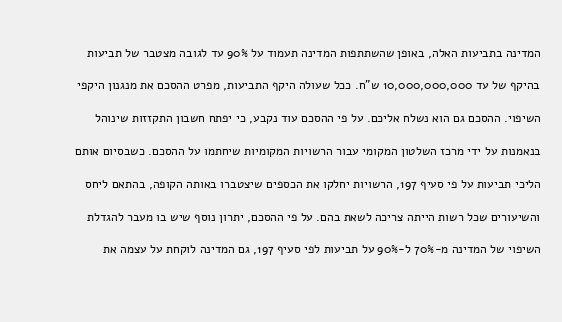המדינה בתביעות האלה, באופן שהשתתפות המדינה תעמוד על 90% עד לגובה מצטבר של תביעות

בהיקף של עד 10,000,000,000 ש"ח. ככל שעולה היקף התביעות, מפרט ההסכם את מנגנון היקפי

השיפוי. ההסכם גם הוא נשלח אליכם. על פי ההסכם עוד נקבע, כי יפתח חשבון התקזזות שינוהל

בנאמנות על ידי מרכז השלטון המקומי עבור הרשויות המקומיות שיחתמו על ההסכם. כשבסיום אותם

הליכי תביעות על פי סעיף 197, הרשויות יחלקו את הכספים שיצטברו באותה הקופה, בהתאם ליחס

והשיעורים שכל רשות הייתה צריכה לשאת בהם. על פי ההסכם, יתרון נוסף שיש בו מעבר להגדלת

השיפוי של המדינה מ-70% ל-90% על תביעות לפי סעיף 197, גם המדינה לוקחת על עצמה את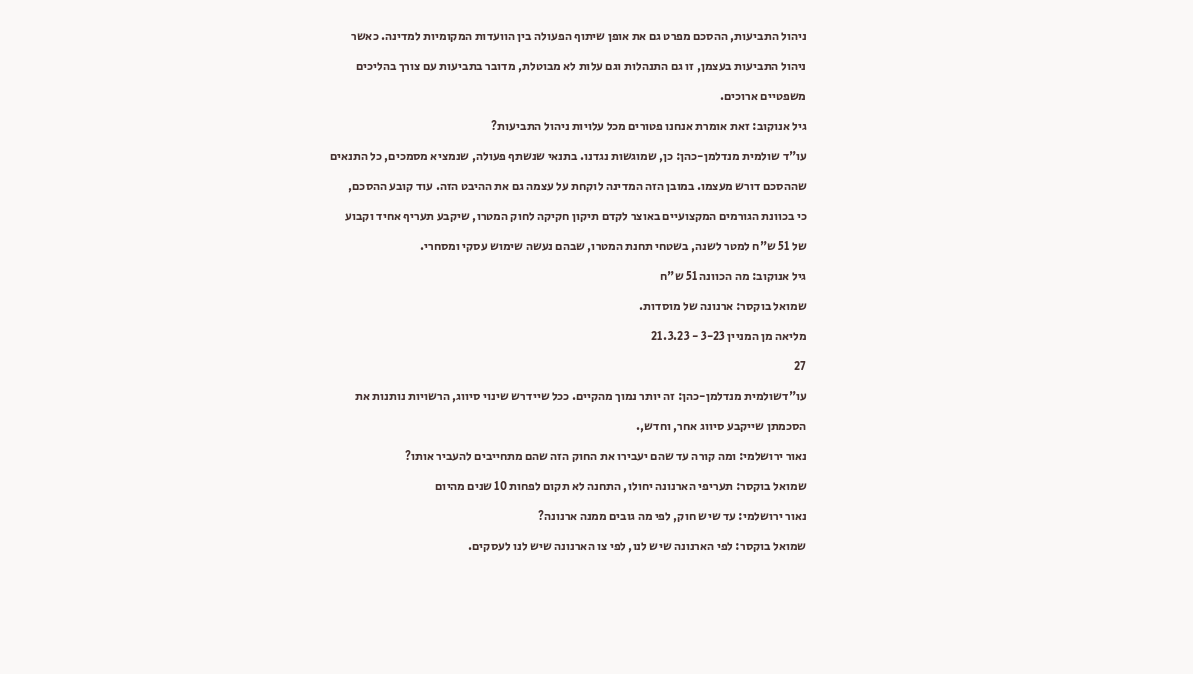ניהול התביעות, ההסכם מפרט גם את אופן שיתוף הפעולה בין הוועדות המקומיות למדינה. כאשר

ניהול התביעות בעצמן, זו גם התנהלות וגם עלות לא מבוטלת, מדובר בתביעות עם צורך בהליכים

משפטיים ארוכים.

גיל אנוקוב: זאת אומרת אנחנו פטורים מכל עלויות ניהול התביעות?

עו"ד שולמית מנדלמן-כהן: כן, שמוגשות נגדנו. בתנאי שנשתף פעולה, שנמציא מסמכים, כל התנאים

שההסכם דורש מעצמו. במובן הזה המדינה לוקחת על עצמה גם את ההיבט הזה. עוד קובע ההסכם,

כי בכוונת הגורמים המקצועיים באוצר לקדם תיקון חקיקה לחוק המטרו, שיקבע תעריף אחיד וקבוע

של 51 ש"ח למטר לשנה, בשטחי תחנת המטרו, שבהם נעשה שימוש עסקי ומסחרי.

גיל אנוקוב: מה הכוונה 51 ש"ח

שמואל בוקסר: ארנונה של מוסדות.

מליאה מן המניין 3-23 - 21.3.23

27

עו"דשולמית מנדלמן-כהן: זה יותר נמוך מהקיים. ככל שיידרש שינוי סיווג, הרשויות נותנות את

הסכמתן שייקבע סיווג אחר, וחדש,.

נאור ירושלמי: ומה קורה עד שהם יעבירו את החוק הזה שהם מתחייבים להעביר אותו?

שמואל בוקסר: תעריפי הארנונה יחולו, התחנה לא תקום לפחות 10 שנים מהיום

נאור ירושלמי: עד שיש חוק, לפי מה גובים ממנה ארנונה?

שמואל בוקסר: לפי הארנונה שיש לנו, לפי צו הארנונה שיש לנו לעסקים.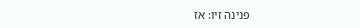פנינה זיו: אז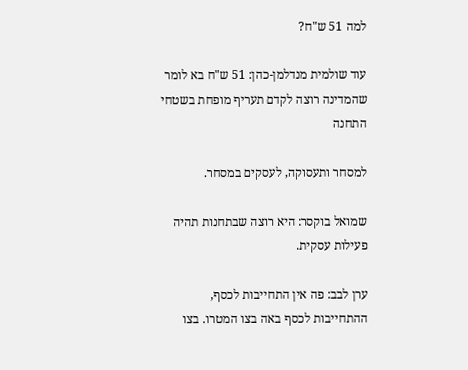למה 51 ש"ח?

עוד שולמית מנדלמן-כהן: 51 ש"ח בא לומר שהמדינה רוצה לקדם תעריף מופחת בשטחי התחנה

למסחר ותעסוקה, לעסקים במסחר.

שמואל בוקסר: היא רוצה שבתחנות תהיה פעילות עסקית.

ערן לבב: פה אין התחייבות לכסף, ההתחייבות לכסף באה בצו המטרו. בצו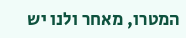המטרו, מאחר ולנו יש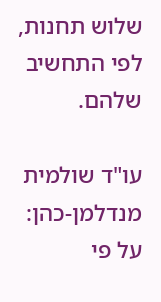שלוש תחנות, לפי התחשיב שלהם.

עו"ד שולמית מנדלמן-כהן: על פי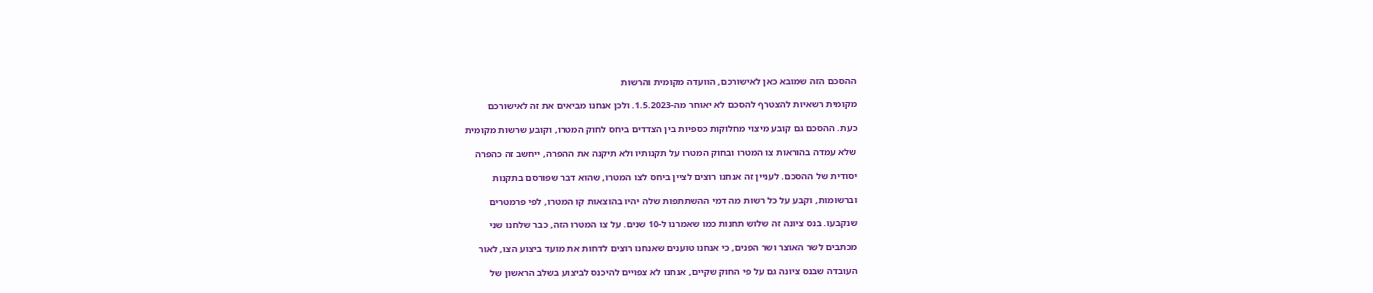ההסכם הזה שמובא כאן לאישורכם, הוועדה מקומית והרשות

מקומית רשאיות להצטרף להסכם לא יאוחר מה-1.5.2023. ולכן אנחנו מביאים את זה לאישורכם

כעת. ההסכם גם קובע מיצוי מחלוקות כספיות בין הצדדים ביחס לחוק המטרו, וקובע שרשות מקומית

שלא עמדה בהוראות צו המטרו ובחוק המטרו על תקנותיו ולא תיקנה את ההפרה, ייחשב זה כהפרה

יסודית של ההסכם. לעניין זה אנחנו רוצים לציין ביחס לצו המטרו, שהוא דבר שפורסם בתקנות

וברשומות, וקבע על כל רשות מה דמי ההשתתפות שלה יהיו בהוצאות קו המטרו, לפי פרמטרים

שנקבעו. בנס ציונה זה שלוש תחנות כמו שאמרנו ל-10 שנים. על צו המטרו הזה, כבר שלחנו שני

מכתבים לשר האוצר ושר הפנים, כי אנחנו טוענים שאנחנו רוצים לדחות את מועד ביצוע הצו, לאור

העובדה שבנס ציונה גם על פי החוק שקיים, אנחנו לא צפויים להיכנס לביצוע בשלב הראשון של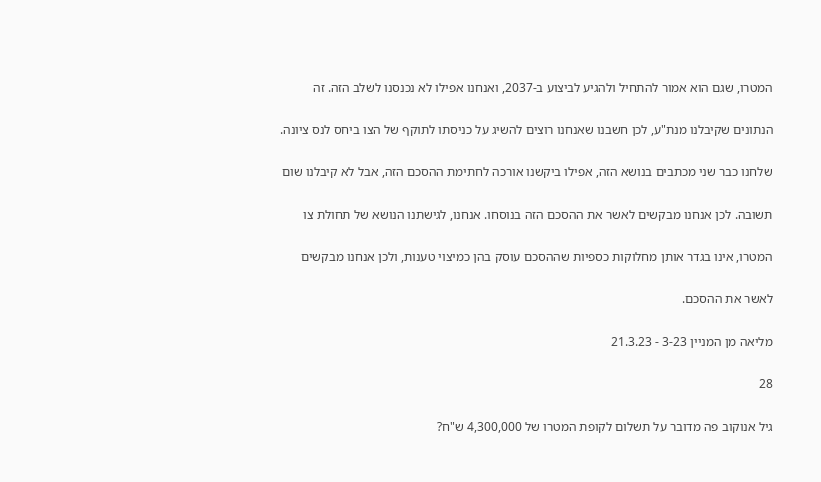המטרו, שגם הוא אמור להתחיל ולהגיע לביצוע ב-2037, ואנחנו אפילו לא נכנסנו לשלב הזה. זה

הנתונים שקיבלנו מנת"ע, לכן חשבנו שאנחנו רוצים להשיג על כניסתו לתוקף של הצו ביחס לנס ציונה.

שלחנו כבר שני מכתבים בנושא הזה, אפילו ביקשנו אורכה לחתימת ההסכם הזה, אבל לא קיבלנו שום

תשובה. לכן אנחנו מבקשים לאשר את ההסכם הזה בנוסחו. אנחנו, לגישתנו הנושא של תחולת צו

המטרו, אינו בגדר אותן מחלוקות כספיות שההסכם עוסק בהן כמיצוי טענות, ולכן אנחנו מבקשים

לאשר את ההסכם.

מליאה מן המניין 3-23 - 21.3.23

28

גיל אנוקוב פה מדובר על תשלום לקופת המטרו של 4,300,000 ש"ח?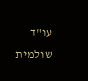עו"ד שולמית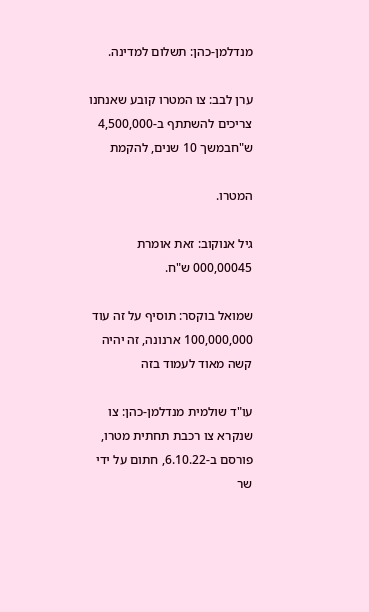מנדלמן-כהן: תשלום למדינה.

ערן לבב: צו המטרו קובע שאנחנו צריכים להשתתף ב-4,500,000 ש"חבמשך 10 שנים, להקמת

המטרו.

גיל אנוקוב: זאת אומרת 000,00045 ש"ח.

שמואל בוקסר: תוסיף על זה עוד 100,000,000 ארנונה, זה יהיה קשה מאוד לעמוד בזה

עו"ד שולמית מנדלמן-כהן: צו שנקרא צו רכבת תחתית מטרו, פורסם ב-6.10.22, חתום על ידי שר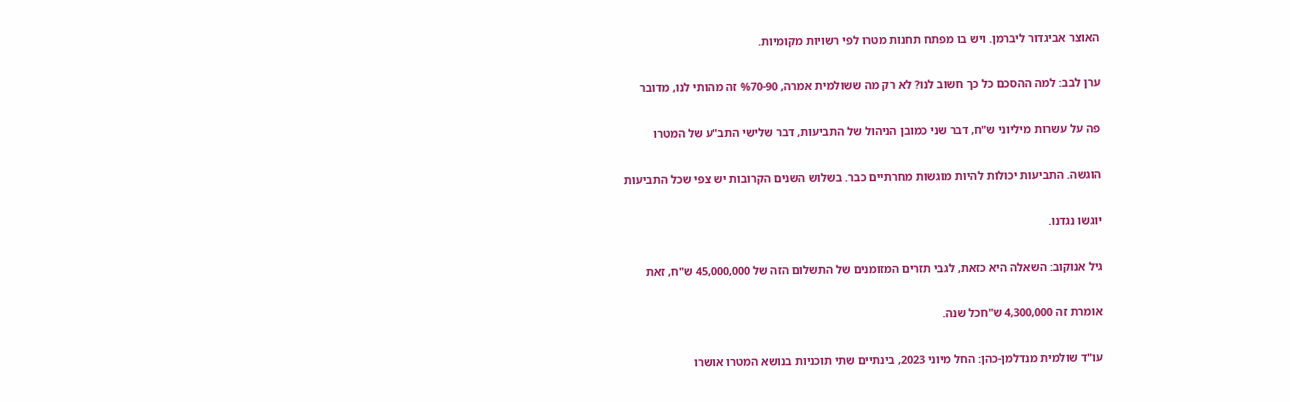האוצר אביגדור ליברמן. ויש בו מפתח תחנות מטרו לפי רשויות מקומיות.

ערן לבב: למה ההסכם כל כך חשוב לנו? לא רק מה ששולמית אמרה, %70-90 זה מהותי לנו, מדובר

פה על עשרות מיליוני ש"ח, דבר שני כמובן הניהול של התביעות, דבר שלישי התב"ע של המטרו

הוגשה. התביעות יכולות להיות מוגשות מחרתיים כבר. בשלוש השנים הקרובות יש צפי שכל התביעות

יוגשו נגדנו.

גיל אנוקוב: השאלה היא כזאת, לגבי תזרים המזומנים של התשלום הזה של 45,000,000 ש"ח, זאת

אומרת זה 4,300,000 ש"חכל שנה.

עו"ד שולמית מנדלמן-כהן: החל מיוני 2023, בינתיים שתי תוכניות בנושא המטרו אושרו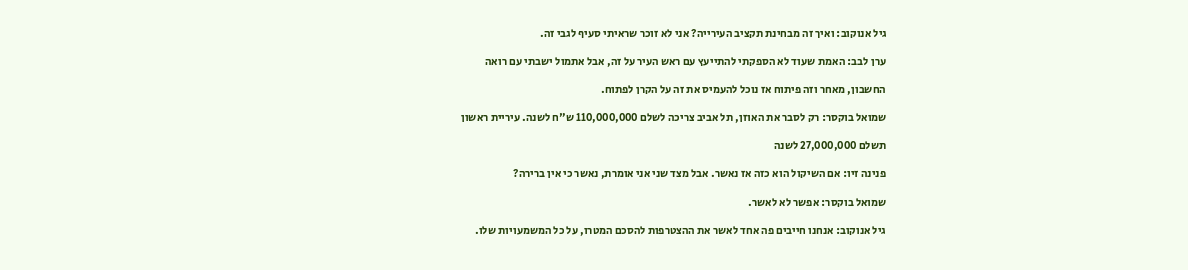גיל אנוקוב: ואיך זה מבחינת תקציב העירייה? אני לא זוכר שראיתי סעיף לגבי זה.

ערן לבב: האמת שעוד לא הספקתי להתייעץ עם ראש העיר על זה, אבל אתמול ישבתי עם רואה

החשבון, מאחר וזה פיתוח אז נוכל להעמיס את זה על הקרן לפתוח.

שמואל בוקסר: רק לסבר את האוזן, תל אביב צריכה לשלם 110,000,000 ש"ח לשנה. עיריית ראשון

תשלם 27,000,000 לשנה

פנינה זיו: אם השיקול הוא כזה אז נאשר. אבל מצד שני אני אומרת, נאשר כי אין ברירה?

שמואל בוקסר: אפשר לא לאשר.

גיל אנוקוב: אנחנו חייבים פה אחד לאשר את ההצטרפות להסכם המטרו, על כל המשמעויות שלו.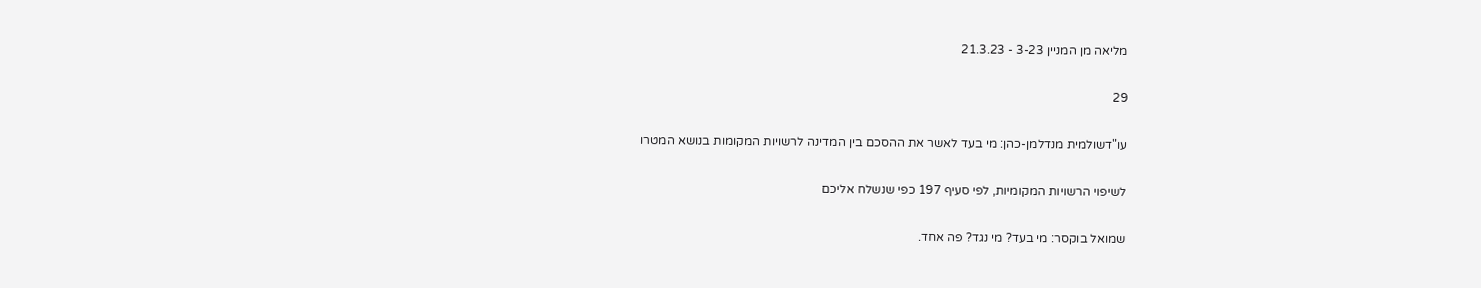מליאה מן המניין 3-23 - 21.3.23

29

עו"דשולמית מנדלמן-כהן: מי בעד לאשר את ההסכם בין המדינה לרשויות המקומות בנושא המטרו

לשיפוי הרשויות המקומיות, לפי סעיף 197 כפי שנשלח אליכם

שמואל בוקסר: מי בעד? מי נגד? פה אחד.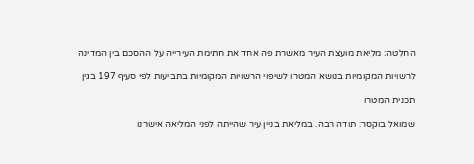החלטה: מליאת מועצת העיר מאשרת פה אחד את חתימת העירייה על ההסכם בין המדינה

לרשויות המקומיות בנושא המטרו לשיפוי הרשויות המקומיות בתביעות לפי סעיף 197 בגין

תכנית המטרו

שמואל בוקסר: תודה רבה. במליאת בניין עיר שהייתה לפני המליאה אישרנו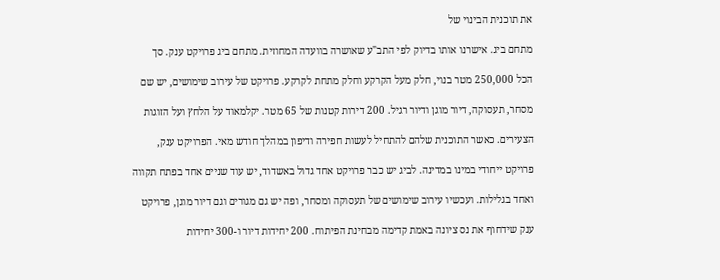את תוכנית הבינוי של

מתחם ביג. אישרנו אותו בדיוק לפי התב"ע שאושרה בוועדה המחוזית. מתחם ביג פרויקט ענק. סך

הכל 250,000 מטר בנוי, חלק מעל הקרקע וחלק מתחת לקרקע. פרויקט של עירוב שימושים, יש שם

מסחר, תעסוקה, דיור מוגן ודיור רגיל. 200 דירות קטנות של 65 מטר. יקלמאוד על הלחץ ועל הזוגות

הצעירים. כאשר התוכנית שלהם להתחיל לעשות חפירה ודיפון במהלך חודש מאי. הפרויקט ענק,

פרויקט ייחודי במינו במדינה. לביג יש כבר פרויקט אחד גדול באשדוד, יש עוד שניים אחד בפתח תקווה

ואחד בגלילות. ועכשיו עירוב שימושים של תעסוקה ומסחר, ופה יש גם מגורים וגם דיור מוגן, פרויקט

ענק שידחוף את נס ציונה באמת קדימה מבחינת הפיתוח. 200 יחידות דיור ו-300 יחידות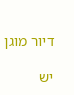דיור מוגן

יש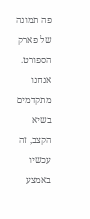פה תמונה של פארק הספורט. אנחנו מתקדמים בשיא הקצב, זה עכשיו באמצע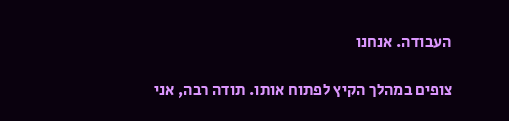העבודה. אנחנו

צופים במהלך הקיץ לפתוח אותו. תודה רבה, אני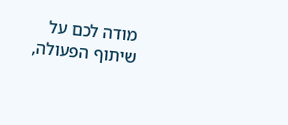מודה לכם על שיתוף הפעולה,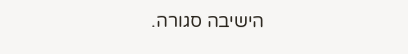הישיבה סגורה.